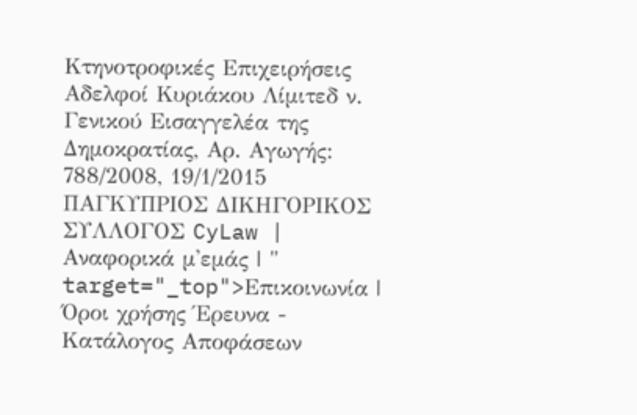Κτηνοτροφικές Επιχειρήσεις Αδελφοί Κυριάκου Λίμιτεδ ν. Γενικού Εισαγγελέα της Δημοκρατίας, Αρ. Αγωγής: 788/2008, 19/1/2015 ΠΑΓΚΥΠΡΙΟΣ ΔΙΚΗΓΟΡΙΚΟΣ ΣΥΛΛΟΓΟΣ CyLaw | Αναφορικά μ'εμάς | " target="_top">Επικοινωνία | Όροι χρήσης Έρευνα - Κατάλογος Αποφάσεων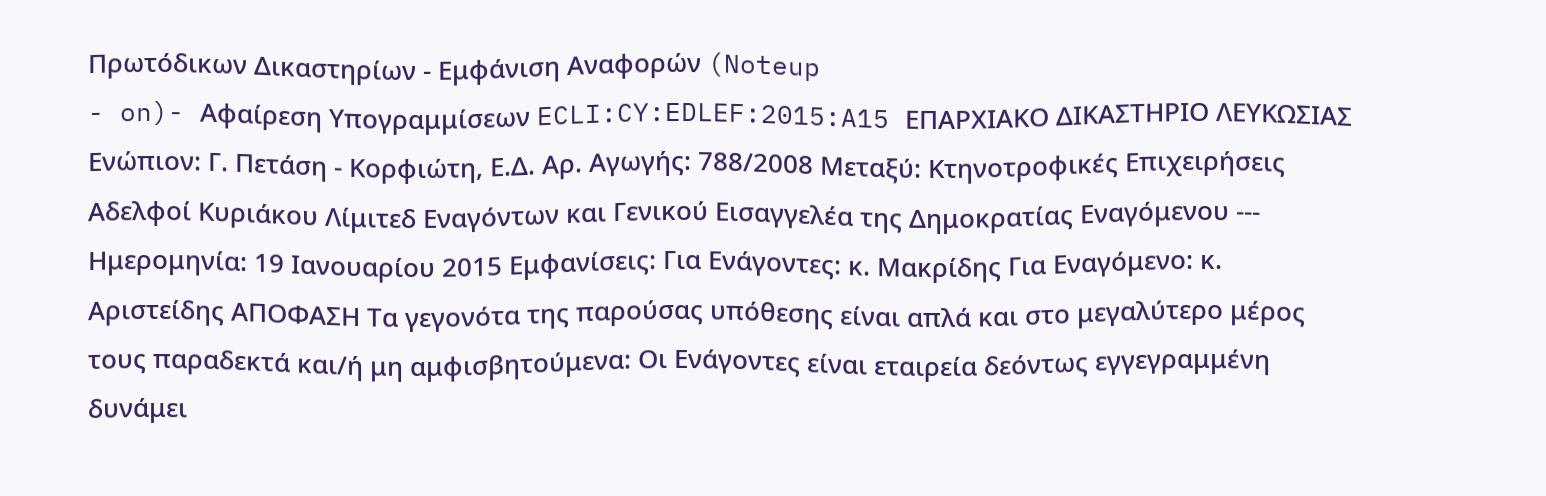Πρωτόδικων Δικαστηρίων - Εμφάνιση Αναφορών (Noteup
- on)- Αφαίρεση Υπογραμμίσεων ECLI:CY:EDLEF:2015:A15 ΕΠΑΡΧΙΑΚΟ ΔΙΚΑΣΤΗΡΙΟ ΛΕΥΚΩΣΙΑΣ Ενώπιον: Γ. Πετάση - Κορφιώτη, Ε.Δ. Αρ. Αγωγής: 788/2008 Μεταξύ: Κτηνοτροφικές Επιχειρήσεις Αδελφοί Κυριάκου Λίμιτεδ Εναγόντων και Γενικού Εισαγγελέα της Δημοκρατίας Εναγόμενου --- Ημερομηνία: 19 Ιανουαρίου 2015 Εμφανίσεις: Για Ενάγοντες: κ. Μακρίδης Για Εναγόμενο: κ. Αριστείδης ΑΠΟΦΑΣΗ Τα γεγονότα της παρούσας υπόθεσης είναι απλά και στο μεγαλύτερο μέρος τους παραδεκτά και/ή μη αμφισβητούμενα: Οι Ενάγοντες είναι εταιρεία δεόντως εγγεγραμμένη δυνάμει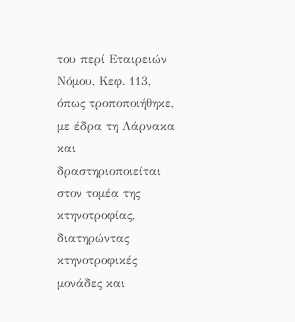του περί Εταιρειών Νόμου, Κεφ. 113, όπως τροποποιήθηκε, με έδρα τη Λάρνακα και δραστηριοποιείται στον τομέα της κτηνοτροφίας, διατηρώντας κτηνοτροφικές μονάδες και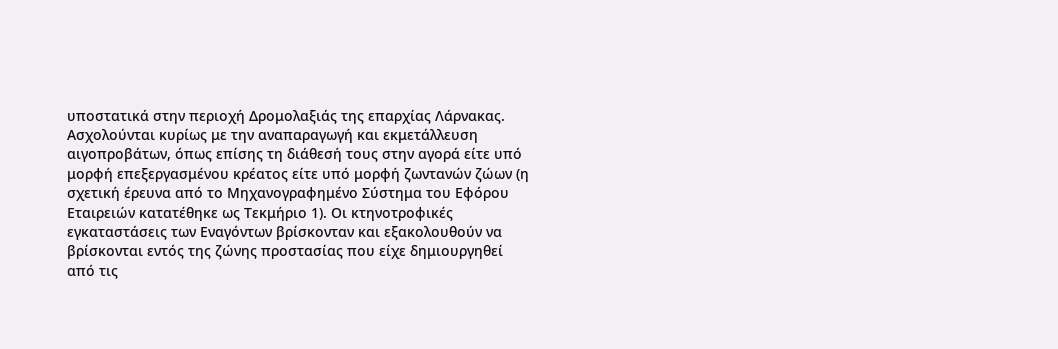υποστατικά στην περιοχή Δρομολαξιάς της επαρχίας Λάρνακας. Ασχολούνται κυρίως με την αναπαραγωγή και εκμετάλλευση αιγοπροβάτων, όπως επίσης τη διάθεσή τους στην αγορά είτε υπό μορφή επεξεργασμένου κρέατος είτε υπό μορφή ζωντανών ζώων (η σχετική έρευνα από το Μηχανογραφημένο Σύστημα του Εφόρου Εταιρειών κατατέθηκε ως Τεκμήριο 1). Οι κτηνοτροφικές εγκαταστάσεις των Εναγόντων βρίσκονταν και εξακολουθούν να βρίσκονται εντός της ζώνης προστασίας που είχε δημιουργηθεί από τις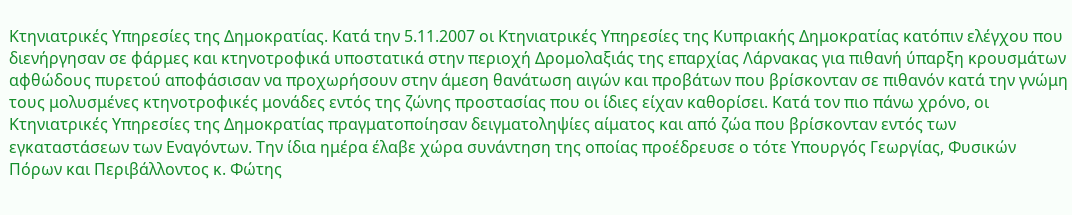Κτηνιατρικές Υπηρεσίες της Δημοκρατίας. Κατά την 5.11.2007 οι Κτηνιατρικές Υπηρεσίες της Κυπριακής Δημοκρατίας κατόπιν ελέγχου που διενήργησαν σε φάρμες και κτηνοτροφικά υποστατικά στην περιοχή Δρομολαξιάς της επαρχίας Λάρνακας για πιθανή ύπαρξη κρουσμάτων αφθώδους πυρετού αποφάσισαν να προχωρήσουν στην άμεση θανάτωση αιγών και προβάτων που βρίσκονταν σε πιθανόν κατά την γνώμη τους μολυσμένες κτηνοτροφικές μονάδες εντός της ζώνης προστασίας που οι ίδιες είχαν καθορίσει. Κατά τον πιο πάνω χρόνο, οι Κτηνιατρικές Υπηρεσίες της Δημοκρατίας πραγματοποίησαν δειγματοληψίες αίματος και από ζώα που βρίσκονταν εντός των εγκαταστάσεων των Εναγόντων. Την ίδια ημέρα έλαβε χώρα συνάντηση της οποίας προέδρευσε ο τότε Υπουργός Γεωργίας, Φυσικών Πόρων και Περιβάλλοντος κ. Φώτης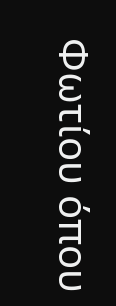Φωτίου όπου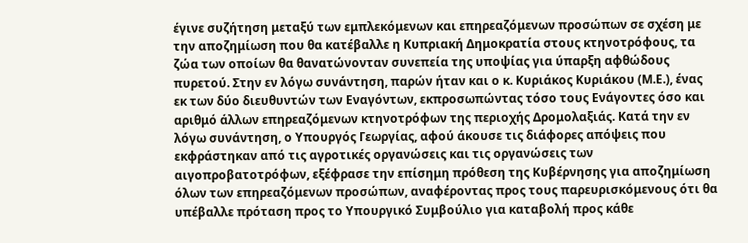έγινε συζήτηση μεταξύ των εμπλεκόμενων και επηρεαζόμενων προσώπων σε σχέση με την αποζημίωση που θα κατέβαλλε η Κυπριακή Δημοκρατία στους κτηνοτρόφους, τα ζώα των οποίων θα θανατώνονταν συνεπεία της υποψίας για ύπαρξη αφθώδους πυρετού. Στην εν λόγω συνάντηση, παρών ήταν και ο κ. Κυριάκος Κυριάκου (Μ.Ε.), ένας εκ των δύο διευθυντών των Εναγόντων, εκπροσωπώντας τόσο τους Ενάγοντες όσο και αριθμό άλλων επηρεαζόμενων κτηνοτρόφων της περιοχής Δρομολαξιάς. Κατά την εν λόγω συνάντηση, ο Υπουργός Γεωργίας, αφού άκουσε τις διάφορες απόψεις που εκφράστηκαν από τις αγροτικές οργανώσεις και τις οργανώσεις των αιγοπροβατοτρόφων, εξέφρασε την επίσημη πρόθεση της Κυβέρνησης για αποζημίωση όλων των επηρεαζόμενων προσώπων, αναφέροντας προς τους παρευρισκόμενους ότι θα υπέβαλλε πρόταση προς το Υπουργικό Συμβούλιο για καταβολή προς κάθε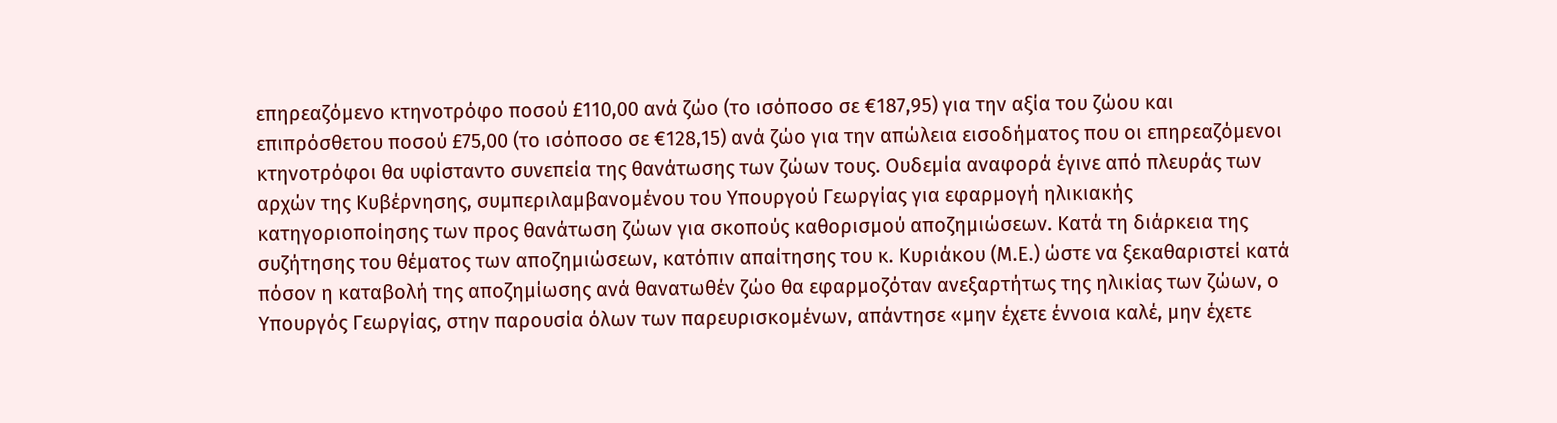επηρεαζόμενο κτηνοτρόφο ποσού £110,00 ανά ζώο (το ισόποσο σε €187,95) για την αξία του ζώου και επιπρόσθετου ποσού £75,00 (το ισόποσο σε €128,15) ανά ζώο για την απώλεια εισοδήματος που οι επηρεαζόμενοι κτηνοτρόφοι θα υφίσταντο συνεπεία της θανάτωσης των ζώων τους. Ουδεμία αναφορά έγινε από πλευράς των αρχών της Κυβέρνησης, συμπεριλαμβανομένου του Υπουργού Γεωργίας για εφαρμογή ηλικιακής κατηγοριοποίησης των προς θανάτωση ζώων για σκοπούς καθορισμού αποζημιώσεων. Κατά τη διάρκεια της συζήτησης του θέματος των αποζημιώσεων, κατόπιν απαίτησης του κ. Κυριάκου (Μ.Ε.) ώστε να ξεκαθαριστεί κατά πόσον η καταβολή της αποζημίωσης ανά θανατωθέν ζώο θα εφαρμοζόταν ανεξαρτήτως της ηλικίας των ζώων, ο Υπουργός Γεωργίας, στην παρουσία όλων των παρευρισκομένων, απάντησε «μην έχετε έννοια καλέ, μην έχετε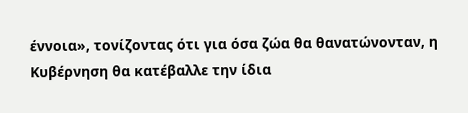έννοια», τονίζοντας ότι για όσα ζώα θα θανατώνονταν, η Κυβέρνηση θα κατέβαλλε την ίδια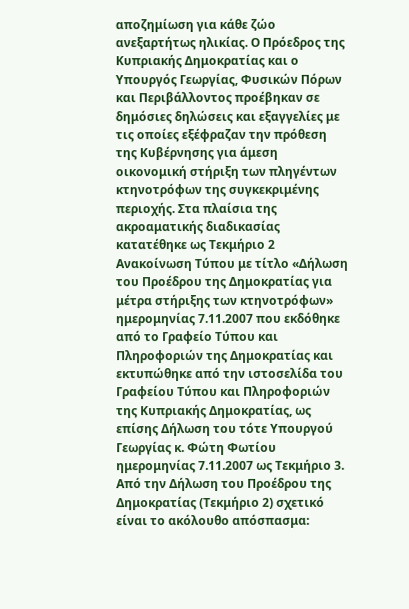αποζημίωση για κάθε ζώο ανεξαρτήτως ηλικίας. Ο Πρόεδρος της Κυπριακής Δημοκρατίας και ο Υπουργός Γεωργίας, Φυσικών Πόρων και Περιβάλλοντος προέβηκαν σε δημόσιες δηλώσεις και εξαγγελίες με τις οποίες εξέφραζαν την πρόθεση της Κυβέρνησης για άμεση οικονομική στήριξη των πληγέντων κτηνοτρόφων της συγκεκριμένης περιοχής. Στα πλαίσια της ακροαματικής διαδικασίας κατατέθηκε ως Τεκμήριο 2 Ανακοίνωση Τύπου με τίτλο «Δήλωση του Προέδρου της Δημοκρατίας για μέτρα στήριξης των κτηνοτρόφων» ημερομηνίας 7.11.2007 που εκδόθηκε από το Γραφείο Τύπου και Πληροφοριών της Δημοκρατίας και εκτυπώθηκε από την ιστοσελίδα του Γραφείου Τύπου και Πληροφοριών της Κυπριακής Δημοκρατίας, ως επίσης Δήλωση του τότε Υπουργού Γεωργίας κ. Φώτη Φωτίου ημερομηνίας 7.11.2007 ως Τεκμήριο 3. Από την Δήλωση του Προέδρου της Δημοκρατίας (Τεκμήριο 2) σχετικό είναι το ακόλουθο απόσπασμα: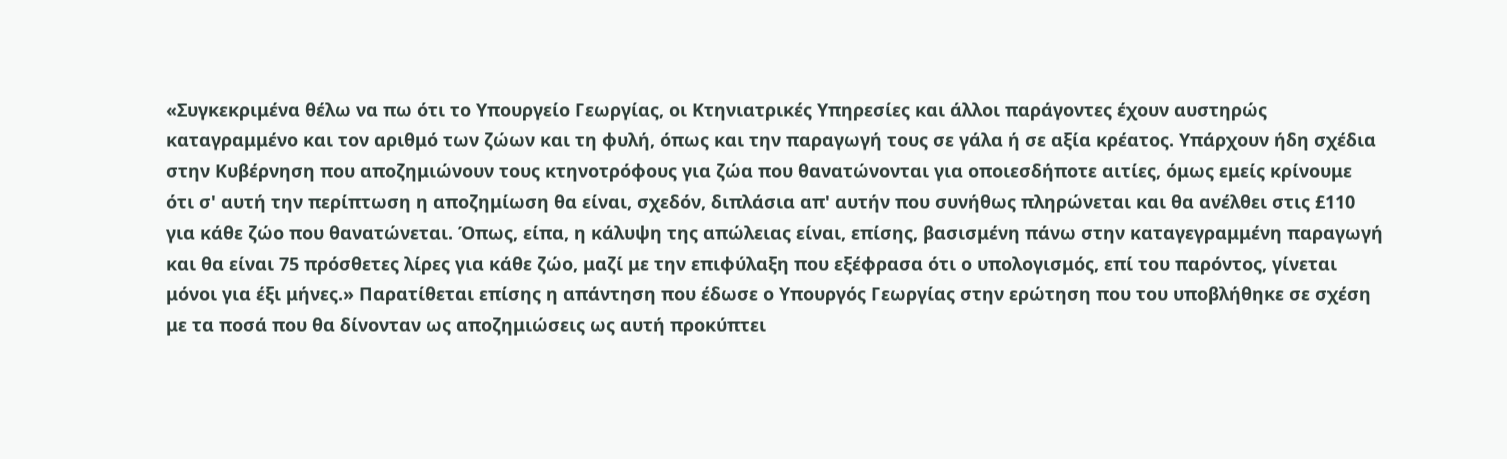«Συγκεκριμένα θέλω να πω ότι το Υπουργείο Γεωργίας, οι Κτηνιατρικές Υπηρεσίες και άλλοι παράγοντες έχουν αυστηρώς καταγραμμένο και τον αριθμό των ζώων και τη φυλή, όπως και την παραγωγή τους σε γάλα ή σε αξία κρέατος. Υπάρχουν ήδη σχέδια στην Κυβέρνηση που αποζημιώνουν τους κτηνοτρόφους για ζώα που θανατώνονται για οποιεσδήποτε αιτίες, όμως εμείς κρίνουμε ότι σ' αυτή την περίπτωση η αποζημίωση θα είναι, σχεδόν, διπλάσια απ' αυτήν που συνήθως πληρώνεται και θα ανέλθει στις £110 για κάθε ζώο που θανατώνεται. Όπως, είπα, η κάλυψη της απώλειας είναι, επίσης, βασισμένη πάνω στην καταγεγραμμένη παραγωγή και θα είναι 75 πρόσθετες λίρες για κάθε ζώο, μαζί με την επιφύλαξη που εξέφρασα ότι ο υπολογισμός, επί του παρόντος, γίνεται μόνοι για έξι μήνες.» Παρατίθεται επίσης η απάντηση που έδωσε ο Υπουργός Γεωργίας στην ερώτηση που του υποβλήθηκε σε σχέση με τα ποσά που θα δίνονταν ως αποζημιώσεις ως αυτή προκύπτει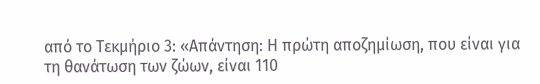από το Τεκμήριο 3: «Απάντηση: Η πρώτη αποζημίωση, που είναι για τη θανάτωση των ζώων, είναι 110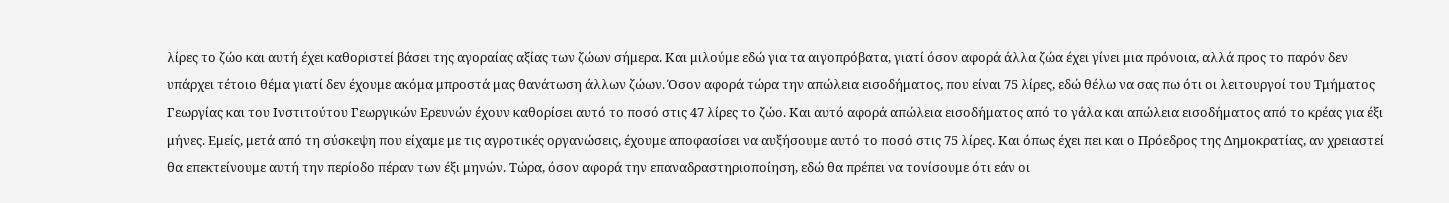λίρες το ζώο και αυτή έχει καθοριστεί βάσει της αγοραίας αξίας των ζώων σήμερα. Και μιλούμε εδώ για τα αιγοπρόβατα, γιατί όσον αφορά άλλα ζώα έχει γίνει μια πρόνοια, αλλά προς το παρόν δεν υπάρχει τέτοιο θέμα γιατί δεν έχουμε ακόμα μπροστά μας θανάτωση άλλων ζώων. Όσον αφορά τώρα την απώλεια εισοδήματος, που είναι 75 λίρες, εδώ θέλω να σας πω ότι οι λειτουργοί του Τμήματος Γεωργίας και του Ινστιτούτου Γεωργικών Ερευνών έχουν καθορίσει αυτό το ποσό στις 47 λίρες το ζώο. Και αυτό αφορά απώλεια εισοδήματος από το γάλα και απώλεια εισοδήματος από το κρέας για έξι μήνες. Εμείς, μετά από τη σύσκεψη που είχαμε με τις αγροτικές οργανώσεις, έχουμε αποφασίσει να αυξήσουμε αυτό το ποσό στις 75 λίρες. Και όπως έχει πει και ο Πρόεδρος της Δημοκρατίας, αν χρειαστεί θα επεκτείνουμε αυτή την περίοδο πέραν των έξι μηνών. Τώρα, όσον αφορά την επαναδραστηριοποίηση, εδώ θα πρέπει να τονίσουμε ότι εάν οι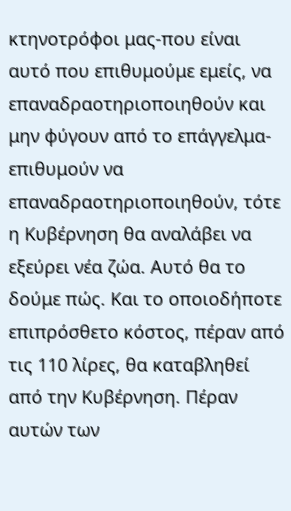κτηνοτρόφοι μας-που είναι αυτό που επιθυμούμε εμείς, να επαναδραοτηριοποιηθούν και μην φύγουν από το επάγγελμα-επιθυμούν να επαναδραοτηριοποιηθούν, τότε η Κυβέρνηση θα αναλάβει να εξεύρει νέα ζώα. Αυτό θα το δούμε πώς. Και το οποιοδήποτε επιπρόσθετο κόστος, πέραν από τις 110 λίρες, θα καταβληθεί από την Κυβέρνηση. Πέραν αυτών των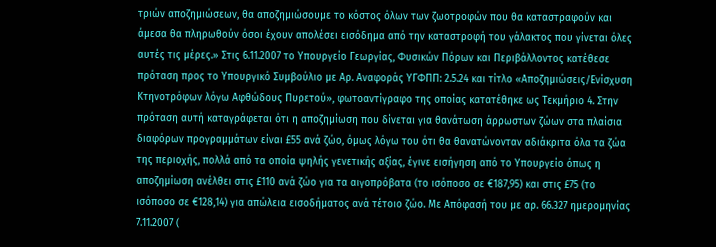τριών αποζημιώσεων, θα αποζημιώσουμε το κόστος όλων των ζωοτροφών που θα καταστραφούν και άμεσα θα πληρωθούν όσοι έχουν απολέσει εισόδημα από την καταστροφή του γάλακτος που γίνεται όλες αυτές τις μέρες.» Στις 6.11.2007 το Υπουργείο Γεωργίας, Φυσικών Πόρων και Περιβάλλοντος κατέθεσε πρόταση προς το Υπουργικό Συμβούλιο με Αρ. Αναφοράς ΥΓΦΠΠ: 2.5.24 και τίτλο «Αποζημιώσεις/Ενίσχυση Κτηνοτρόφων λόγω Αφθώδους Πυρετού», φωτοαντίγραφο της οποίας κατατέθηκε ως Τεκμήριο 4. Στην πρόταση αυτή καταγράφεται ότι η αποζημίωση που δίνεται για θανάτωση άρρωστων ζώων στα πλαίσια διαφόρων προγραμμάτων είναι £55 ανά ζώο, όμως λόγω του ότι θα θανατώνονταν αδιάκριτα όλα τα ζώα της περιοχής, πολλά από τα οποία ψηλής γενετικής αξίας, έγινε εισήγηση από το Υπουργείο όπως η αποζημίωση ανέλθει στις £110 ανά ζώο για τα αιγοπρόβατα (το ισόποσο σε €187,95) και στις £75 (το ισόποσο σε €128,14) για απώλεια εισοδήματος ανά τέτοιο ζώο. Με Απόφασή του με αρ. 66.327 ημερομηνίας 7.11.2007 (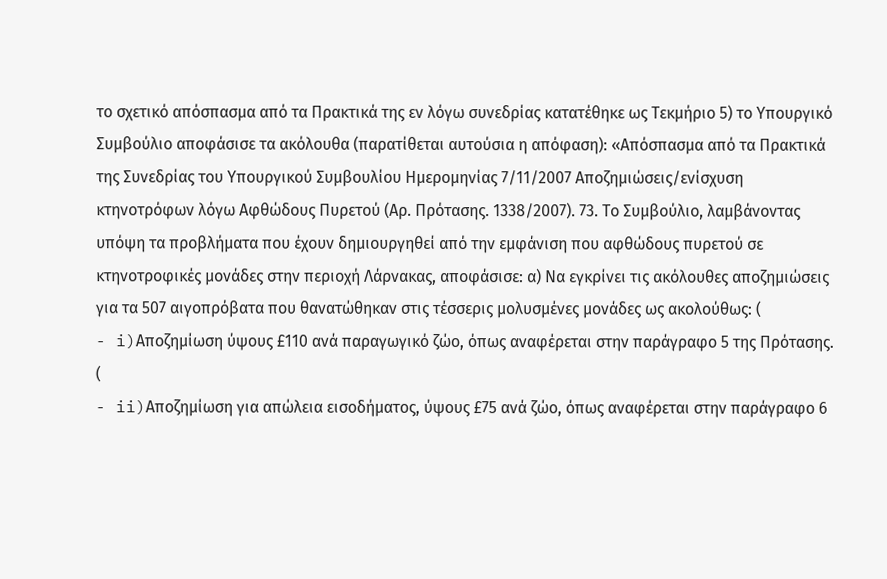το σχετικό απόσπασμα από τα Πρακτικά της εν λόγω συνεδρίας κατατέθηκε ως Τεκμήριο 5) το Υπουργικό Συμβούλιο αποφάσισε τα ακόλουθα (παρατίθεται αυτούσια η απόφαση): «Απόσπασμα από τα Πρακτικά της Συνεδρίας του Υπουργικού Συμβουλίου Ημερομηνίας 7/11/2007 Αποζημιώσεις/ενίσχυση κτηνοτρόφων λόγω Αφθώδους Πυρετού (Αρ. Πρότασης. 1338/2007). 73. Το Συμβούλιο, λαμβάνοντας υπόψη τα προβλήματα που έχουν δημιουργηθεί από την εμφάνιση που αφθώδους πυρετού σε κτηνοτροφικές μονάδες στην περιοχή Λάρνακας, αποφάσισε: α) Να εγκρίνει τις ακόλουθες αποζημιώσεις για τα 507 αιγοπρόβατα που θανατώθηκαν στις τέσσερις μολυσμένες μονάδες ως ακολούθως: (
- i)Αποζημίωση ύψους £110 ανά παραγωγικό ζώο, όπως αναφέρεται στην παράγραφο 5 της Πρότασης. (
- ii)Αποζημίωση για απώλεια εισοδήματος, ύψους £75 ανά ζώο, όπως αναφέρεται στην παράγραφο 6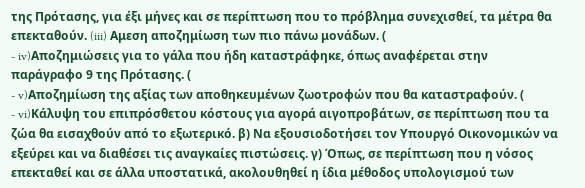της Πρότασης, για έξι μήνες και σε περίπτωση που το πρόβλημα συνεχισθεί, τα μέτρα θα επεκταθούν. (iii) Αμεση αποζημίωση των πιο πάνω μονάδων. (
- iv)Αποζημιώσεις για το γάλα που ήδη καταστράφηκε, όπως αναφέρεται στην παράγραφο 9 της Πρότασης. (
- v)Αποζημίωση της αξίας των αποθηκευμένων ζωοτροφών που θα καταστραφούν. (
- vi)Κάλυψη του επιπρόσθετου κόστους για αγορά αιγοπροβάτων, σε περίπτωση που τα ζώα θα εισαχθούν από το εξωτερικό. β) Να εξουσιοδοτήσει τον Υπουργό Οικονομικών να εξεύρει και να διαθέσει τις αναγκαίες πιστώσεις. γ) Όπως, σε περίπτωση που η νόσος επεκταθεί και σε άλλα υποστατικά, ακολουθηθεί η ίδια μέθοδος υπολογισμού των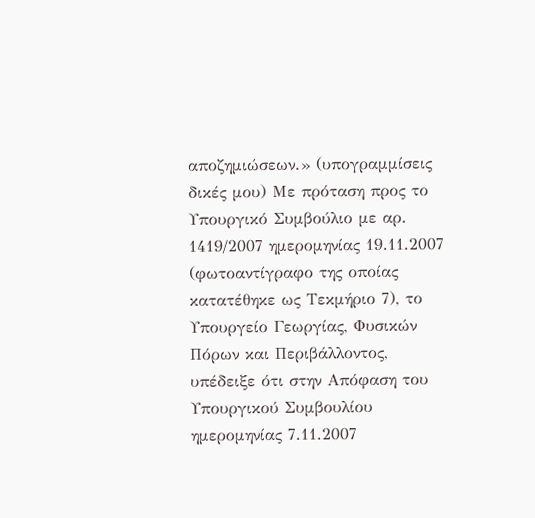αποζημιώσεων.» (υπογραμμίσεις δικές μου) Με πρόταση προς το Υπουργικό Συμβούλιο με αρ. 1419/2007 ημερομηνίας 19.11.2007 (φωτοαντίγραφο της οποίας κατατέθηκε ως Τεκμήριο 7), το Υπουργείο Γεωργίας, Φυσικών Πόρων και Περιβάλλοντος, υπέδειξε ότι στην Απόφαση του Υπουργικού Συμβουλίου ημερομηνίας 7.11.2007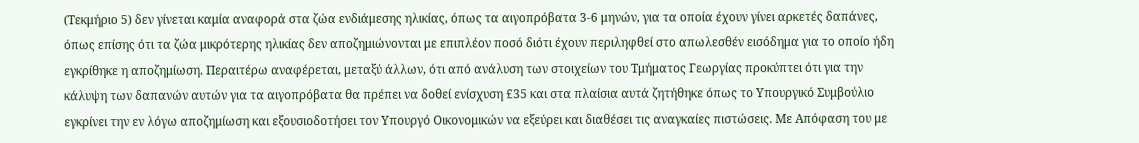(Τεκμήριο 5) δεν γίνεται καμία αναφορά στα ζώα ενδιάμεσης ηλικίας, όπως τα αιγοπρόβατα 3-6 μηνών, για τα οποία έχουν γίνει αρκετές δαπάνες, όπως επίσης ότι τα ζώα μικρότερης ηλικίας δεν αποζημιώνονται με επιπλέον ποσό διότι έχουν περιληφθεί στο απωλεσθέν εισόδημα για το οποίο ήδη εγκρίθηκε η αποζημίωση. Περαιτέρω αναφέρεται, μεταξύ άλλων, ότι από ανάλυση των στοιχείων του Τμήματος Γεωργίας προκύπτει ότι για την κάλυψη των δαπανών αυτών για τα αιγοπρόβατα θα πρέπει να δοθεί ενίσχυση £35 και στα πλαίσια αυτά ζητήθηκε όπως το Υπουργικό Συμβούλιο εγκρίνει την εν λόγω αποζημίωση και εξουσιοδοτήσει τον Υπουργό Οικονομικών να εξεύρει και διαθέσει τις αναγκαίες πιστώσεις. Με Απόφαση του με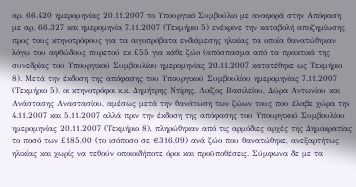αρ. 66.420 ημερομηνίας 20.11.2007 το Υπουργικό Συμβούλιο με αναφορά στην Απόφαση με αρ. 66.327 και ημερομηνία 7.11.2007 (Τεκμήριο 5) ενέκρινε την καταβολή αποζημίωσης προς τους κτηνοτρόφους για τα αιγοπρόβατα ενδιάμεσης ηλικίας τα οποία θανατώθηκαν λόγω του αφθώδους πυρετού εκ £55 για κάθε ζώο (απόσπασμα από τα πρακτικά της συνεδρίας του Υπουργικού Συμβουλίου ημερομηνίας 20.11.2007 κατατέθηκε ως Τεκμήριο 8). Μετά την έκδοση της απόφασης του Υπουργικού Συμβουλίου ημερομηνίας 7.11.2007 (Τεκμήριο 5), οι κτηνοτρόφοι κ.κ. Δημήτρης Ντίρης, Λoίζος Βασιλείου, Δώρα Αντωνίου και Ανάστασης Αναστασίου, αμέσως μετά την θανάτωση των ζώων τους που έλαβε χώρα την 4.11.2007 και 5.11.2007 αλλά πριν την έκδοση της απόφασης του Υπουργικού Συμβουλίου ημερομηνίας 20.11.2007 (Τεκμήριο 8), πληρώθηκαν από τις αρμόδιες αρχές της Δημοκρατίας το ποσό των £185,00 (το ισόποσο σε €316,09) ανά ζώο που θανατώθηκε, ανεξαρτήτως ηλικίας και χωρίς να τεθούν οποιοιδήποτε όροι και προϋποθέσεις. Σύμφωνα δε με τα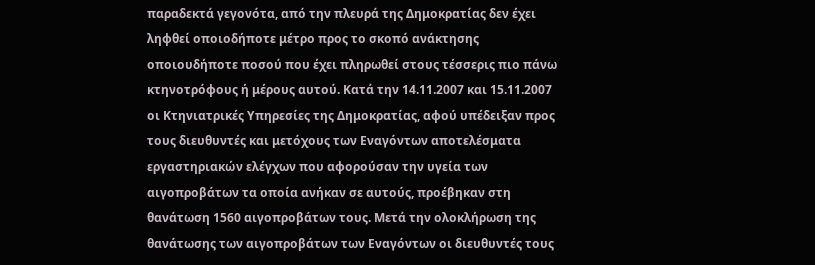παραδεκτά γεγονότα, από την πλευρά της Δημοκρατίας δεν έχει ληφθεί οποιοδήποτε μέτρο προς το σκοπό ανάκτησης οποιουδήποτε ποσού που έχει πληρωθεί στους τέσσερις πιο πάνω κτηνοτρόφους ή μέρους αυτού. Κατά την 14.11.2007 και 15.11.2007 οι Κτηνιατρικές Υπηρεσίες της Δημοκρατίας, αφού υπέδειξαν προς τους διευθυντές και μετόχους των Εναγόντων αποτελέσματα εργαστηριακών ελέγχων που αφορούσαν την υγεία των αιγοπροβάτων τα οποία ανήκαν σε αυτούς, προέβηκαν στη θανάτωση 1560 αιγοπροβάτων τους. Μετά την ολοκλήρωση της θανάτωσης των αιγοπροβάτων των Εναγόντων οι διευθυντές τους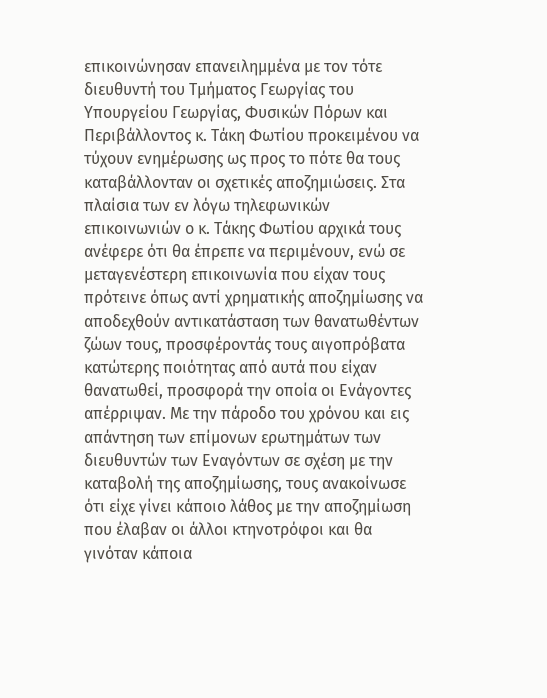επικοινώνησαν επανειλημμένα με τον τότε διευθυντή του Τμήματος Γεωργίας του Υπουργείου Γεωργίας, Φυσικών Πόρων και Περιβάλλοντος κ. Τάκη Φωτίου προκειμένου να τύχουν ενημέρωσης ως προς το πότε θα τους καταβάλλονταν οι σχετικές αποζημιώσεις. Στα πλαίσια των εν λόγω τηλεφωνικών επικοινωνιών ο κ. Τάκης Φωτίου αρχικά τους ανέφερε ότι θα έπρεπε να περιμένουν, ενώ σε μεταγενέστερη επικοινωνία που είχαν τους πρότεινε όπως αντί χρηματικής αποζημίωσης να αποδεχθούν αντικατάσταση των θανατωθέντων ζώων τους, προσφέροντάς τους αιγοπρόβατα κατώτερης ποιότητας από αυτά που είχαν θανατωθεί, προσφορά την οποία οι Ενάγοντες απέρριψαν. Με την πάροδο του χρόνου και εις απάντηση των επίμονων ερωτημάτων των διευθυντών των Εναγόντων σε σχέση με την καταβολή της αποζημίωσης, τους ανακοίνωσε ότι είχε γίνει κάποιο λάθος με την αποζημίωση που έλαβαν οι άλλοι κτηνοτρόφοι και θα γινόταν κάποια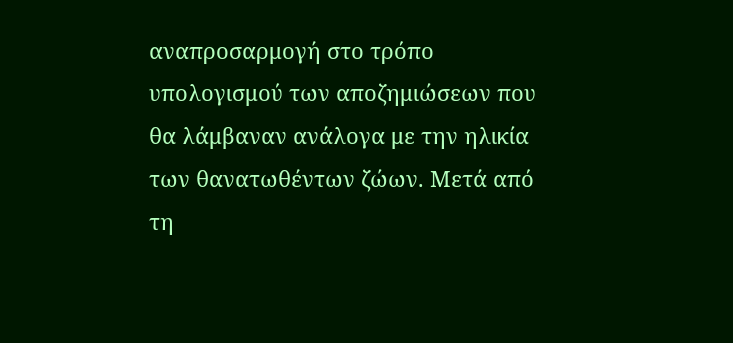αναπροσαρμογή στο τρόπο υπολογισμού των αποζημιώσεων που θα λάμβαναν ανάλογα με την ηλικία των θανατωθέντων ζώων. Μετά από τη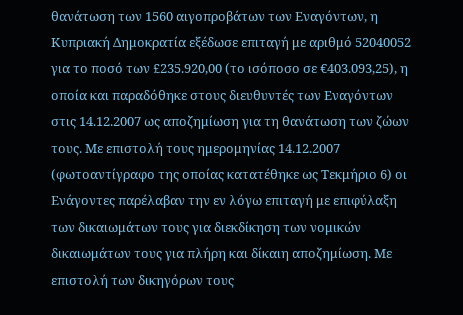θανάτωση των 1560 αιγοπροβάτων των Εναγόντων, η Κυπριακή Δημοκρατία εξέδωσε επιταγή με αριθμό 52040052 για το ποσό των £235.920,00 (το ισόποσο σε €403.093,25), η οποία και παραδόθηκε στους διευθυντές των Εναγόντων στις 14.12.2007 ως αποζημίωση για τη θανάτωση των ζώων τους. Με επιστολή τους ημερομηνίας 14.12.2007 (φωτοαντίγραφο της οποίας κατατέθηκε ως Τεκμήριο 6) οι Ενάγοντες παρέλαβαν την εν λόγω επιταγή με επιφύλαξη των δικαιωμάτων τους για διεκδίκηση των νομικών δικαιωμάτων τους για πλήρη και δίκαιη αποζημίωση. Με επιστολή των δικηγόρων τους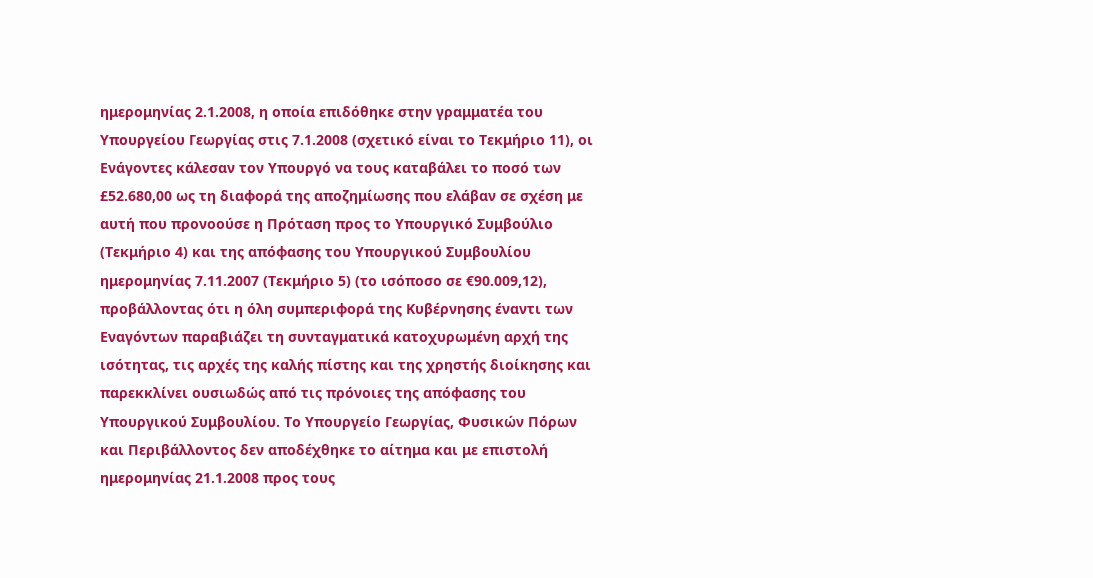ημερομηνίας 2.1.2008, η οποία επιδόθηκε στην γραμματέα του Υπουργείου Γεωργίας στις 7.1.2008 (σχετικό είναι το Τεκμήριο 11), οι Ενάγοντες κάλεσαν τον Υπουργό να τους καταβάλει το ποσό των £52.680,00 ως τη διαφορά της αποζημίωσης που ελάβαν σε σχέση με αυτή που προνοούσε η Πρόταση προς το Υπουργικό Συμβούλιο (Τεκμήριο 4) και της απόφασης του Υπουργικού Συμβουλίου ημερομηνίας 7.11.2007 (Τεκμήριο 5) (το ισόποσο σε €90.009,12), προβάλλοντας ότι η όλη συμπεριφορά της Κυβέρνησης έναντι των Εναγόντων παραβιάζει τη συνταγματικά κατοχυρωμένη αρχή της ισότητας, τις αρχές της καλής πίστης και της χρηστής διοίκησης και παρεκκλίνει ουσιωδώς από τις πρόνοιες της απόφασης του Υπουργικού Συμβουλίου. Το Υπουργείο Γεωργίας, Φυσικών Πόρων και Περιβάλλοντος δεν αποδέχθηκε το αίτημα και με επιστολή ημερομηνίας 21.1.2008 προς τους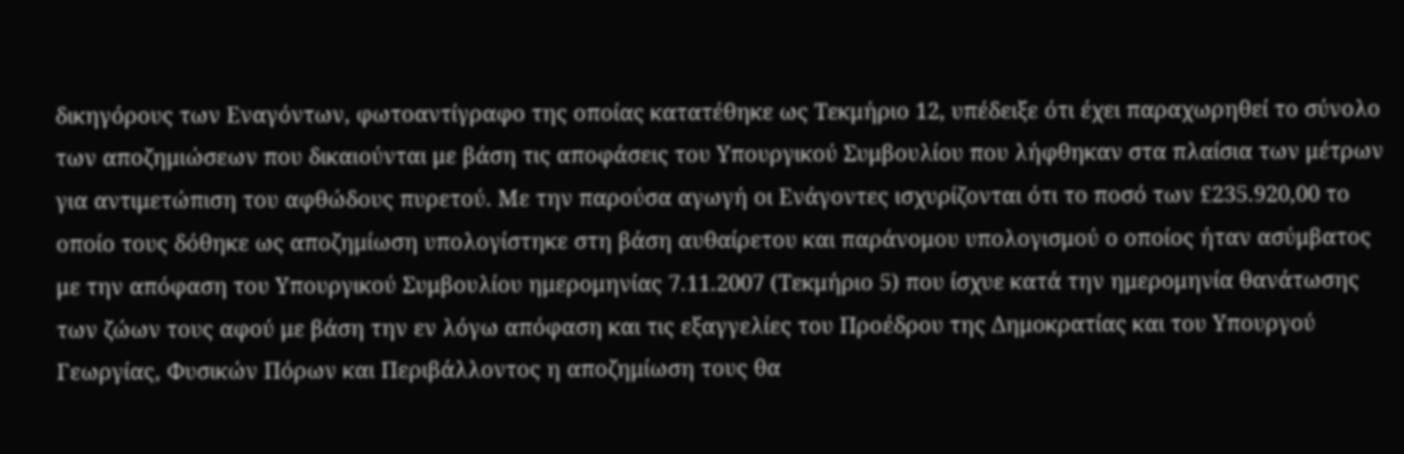δικηγόρους των Εναγόντων, φωτοαντίγραφο της οποίας κατατέθηκε ως Τεκμήριο 12, υπέδειξε ότι έχει παραχωρηθεί το σύνολο των αποζημιώσεων που δικαιούνται με βάση τις αποφάσεις του Υπουργικού Συμβουλίου που λήφθηκαν στα πλαίσια των μέτρων για αντιμετώπιση του αφθώδους πυρετού. Με την παρούσα αγωγή οι Ενάγοντες ισχυρίζονται ότι το ποσό των £235.920,00 το οποίο τους δόθηκε ως αποζημίωση υπολογίστηκε στη βάση αυθαίρετου και παράνομου υπολογισμού ο οποίος ήταν ασύμβατος με την απόφαση του Υπουργικού Συμβουλίου ημερομηνίας 7.11.2007 (Τεκμήριο 5) που ίσχυε κατά την ημερομηνία θανάτωσης των ζώων τους αφού με βάση την εν λόγω απόφαση και τις εξαγγελίες του Προέδρου της Δημοκρατίας και του Υπουργού Γεωργίας, Φυσικών Πόρων και Περιβάλλοντος η αποζημίωση τους θα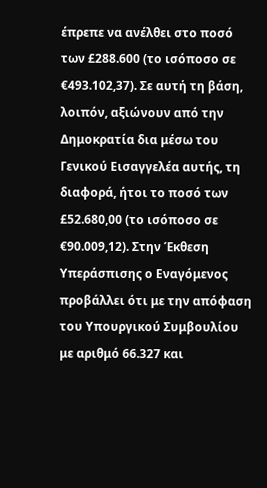έπρεπε να ανέλθει στο ποσό των £288.600 (το ισόποσο σε €493.102,37). Σε αυτή τη βάση, λοιπόν, αξιώνουν από την Δημοκρατία δια μέσω του Γενικού Εισαγγελέα αυτής, τη διαφορά, ήτοι το ποσό των £52.680,00 (το ισόποσο σε €90.009,12). Στην Έκθεση Υπεράσπισης ο Εναγόμενος προβάλλει ότι με την απόφαση του Υπουργικού Συμβουλίου με αριθμό 66.327 και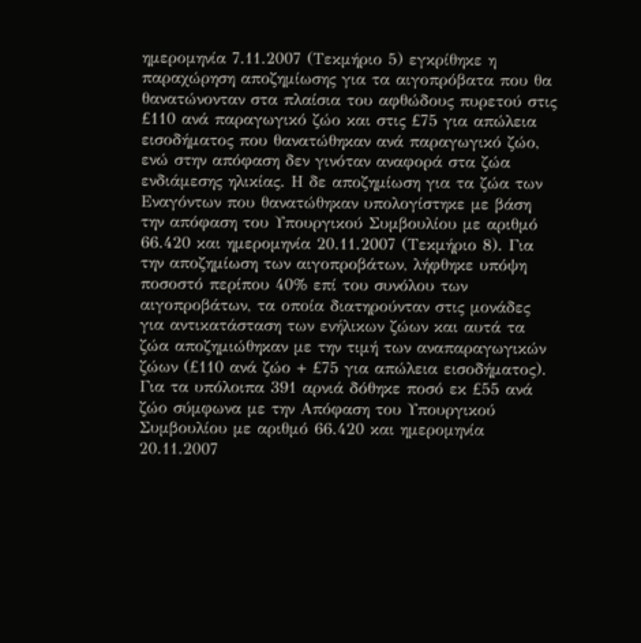ημερομηνία 7.11.2007 (Τεκμήριο 5) εγκρίθηκε η παραχώρηση αποζημίωσης για τα αιγοπρόβατα που θα θανατώνονταν στα πλαίσια του αφθώδους πυρετού στις £110 ανά παραγωγικό ζώο και στις £75 για απώλεια εισοδήματος που θανατώθηκαν ανά παραγωγικό ζώο, ενώ στην απόφαση δεν γινόταν αναφορά στα ζώα ενδιάμεσης ηλικίας. Η δε αποζημίωση για τα ζώα των Εναγόντων που θανατώθηκαν υπολογίστηκε με βάση την απόφαση του Υπουργικού Συμβουλίου με αριθμό 66.420 και ημερομηνία 20.11.2007 (Τεκμήριο 8). Για την αποζημίωση των αιγοπροβάτων, λήφθηκε υπόψη ποσοστό περίπου 40% επί του συνόλου των αιγοπροβάτων, τα οποία διατηρούνταν στις μονάδες για αντικατάσταση των ενήλικων ζώων και αυτά τα ζώα αποζημιώθηκαν με την τιμή των αναπαραγωγικών ζώων (£110 ανά ζώο + £75 για απώλεια εισοδήματος). Για τα υπόλοιπα 391 αρνιά δόθηκε ποσό εκ £55 ανά ζώο σύμφωνα με την Απόφαση του Υπουργικού Συμβουλίου με αριθμό 66.420 και ημερομηνία 20.11.2007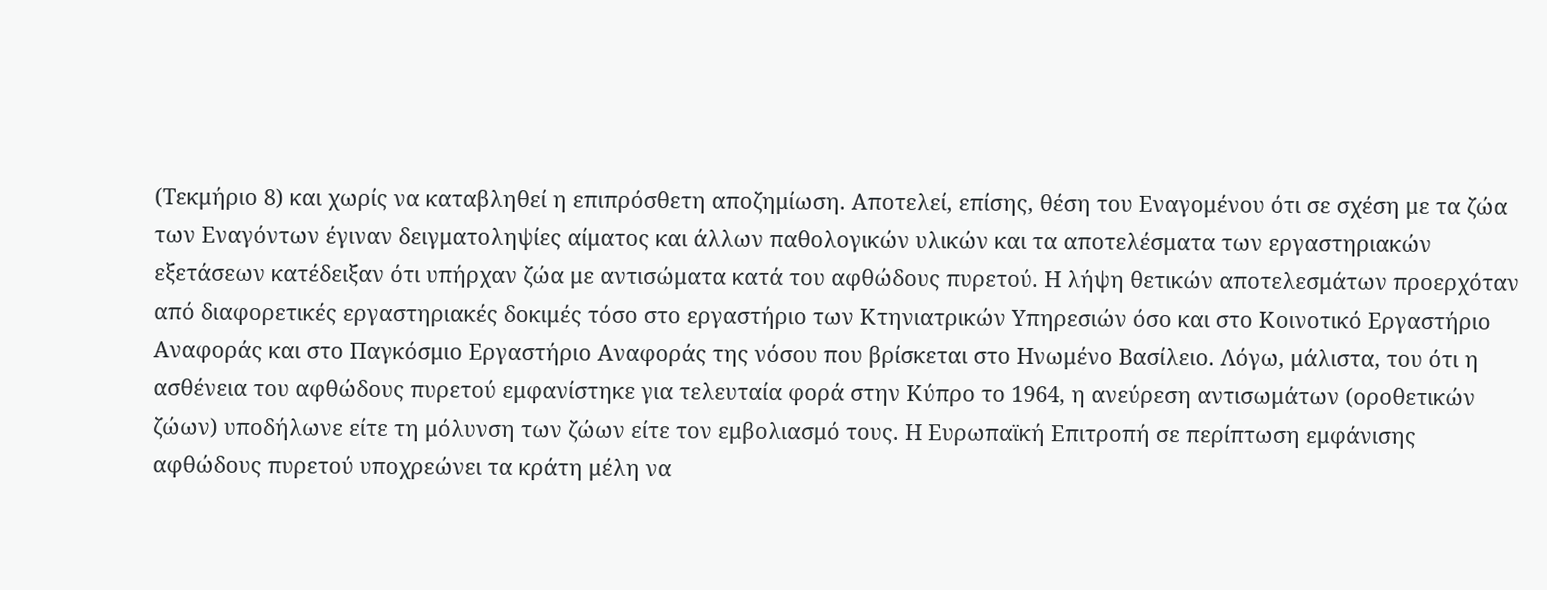(Τεκμήριο 8) και χωρίς να καταβληθεί η επιπρόσθετη αποζημίωση. Αποτελεί, επίσης, θέση του Εναγομένου ότι σε σχέση με τα ζώα των Εναγόντων έγιναν δειγματοληψίες αίματος και άλλων παθολογικών υλικών και τα αποτελέσματα των εργαστηριακών εξετάσεων κατέδειξαν ότι υπήρχαν ζώα με αντισώματα κατά του αφθώδους πυρετού. Η λήψη θετικών αποτελεσμάτων προερχόταν από διαφορετικές εργαστηριακές δοκιμές τόσο στο εργαστήριο των Κτηνιατρικών Υπηρεσιών όσο και στο Κοινοτικό Εργαστήριο Αναφοράς και στο Παγκόσμιο Εργαστήριο Αναφοράς της νόσου που βρίσκεται στο Ηνωμένο Βασίλειο. Λόγω, μάλιστα, του ότι η ασθένεια του αφθώδους πυρετού εμφανίστηκε για τελευταία φορά στην Κύπρο το 1964, η ανεύρεση αντισωμάτων (οροθετικών ζώων) υποδήλωνε είτε τη μόλυνση των ζώων είτε τον εμβολιασμό τους. Η Ευρωπαϊκή Επιτροπή σε περίπτωση εμφάνισης αφθώδους πυρετού υποχρεώνει τα κράτη μέλη να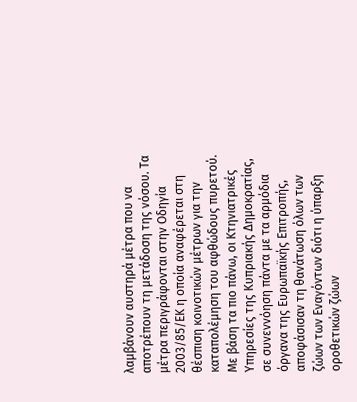λαμβάνουν αυστηρά μέτρα που να αποτρέπουν τη μετάδοση της νόσου. Τα μέτρα περιγράφονται στην Οδηγία 2003/85/ΕΚ η οποία αναφέρεται στη θέσπιση κοινοτικών μέτρων για την καταπολέμηση του αφθώδους πυρετού. Με βάση τα πιο πάνω, οι Κτηνιατρικές Υπηρεσίες της Κυπριακής Δημοκρατίας, σε συνεννόηση πάντα με τα αρμόδια όργανα της Ευρωπαϊκής Επιτροπής, αποφάσισαν τη θανάτωση όλων των ζώων των Εναγόντων διότι η ύπαρξη οροθετικών ζώων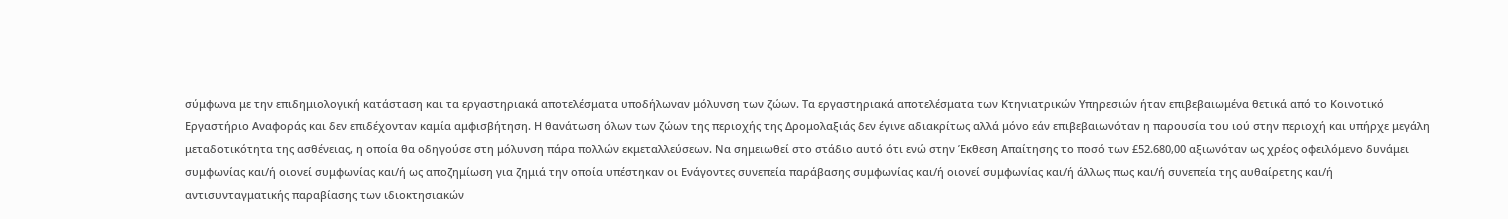σύμφωνα με την επιδημιολογική κατάσταση και τα εργαστηριακά αποτελέσματα υποδήλωναν μόλυνση των ζώων. Τα εργαστηριακά αποτελέσματα των Κτηνιατρικών Υπηρεσιών ήταν επιβεβαιωμένα θετικά από το Κοινοτικό Εργαστήριο Αναφοράς και δεν επιδέχονταν καμία αμφισβήτηση. Η θανάτωση όλων των ζώων της περιοχής της Δρομολαξιάς δεν έγινε αδιακρίτως αλλά μόνο εάν επιβεβαιωνόταν η παρουσία του ιού στην περιοχή και υπήρχε μεγάλη μεταδοτικότητα της ασθένειας, η οποία θα οδηγούσε στη μόλυνση πάρα πολλών εκμεταλλεύσεων. Να σημειωθεί στο στάδιο αυτό ότι ενώ στην Έκθεση Απαίτησης το ποσό των £52.680,00 αξιωνόταν ως χρέος οφειλόμενο δυνάμει συμφωνίας και/ή οιονεί συμφωνίας και/ή ως αποζημίωση για ζημιά την οποία υπέστηκαν οι Ενάγοντες συνεπεία παράβασης συμφωνίας και/ή οιονεί συμφωνίας και/ή άλλως πως και/ή συνεπεία της αυθαίρετης και/ή αντισυνταγματικής παραβίασης των ιδιοκτησιακών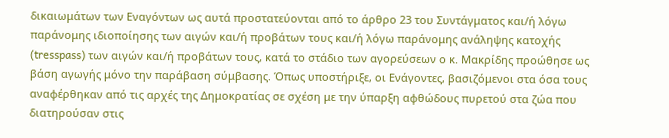δικαιωμάτων των Εναγόντων ως αυτά προστατεύονται από το άρθρο 23 του Συντάγματος και/ή λόγω παράνομης ιδιοποίησης των αιγών και/ή προβάτων τους και/ή λόγω παράνομης ανάληψης κατοχής (tresspass) των αιγών και/ή προβάτων τους, κατά το στάδιο των αγορεύσεων ο κ. Μακρίδης προώθησε ως βάση αγωγής μόνο την παράβαση σύμβασης. Όπως υποστήριξε, οι Ενάγοντες, βασιζόμενοι στα όσα τους αναφέρθηκαν από τις αρχές της Δημοκρατίας σε σχέση με την ύπαρξη αφθώδους πυρετού στα ζώα που διατηρούσαν στις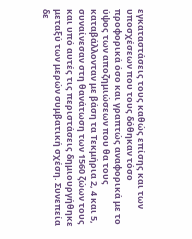εγκαταστάσεις τους καθώς επίσης και των υποσχέσεων που τους δόθηκαν τόσο προφορικά όσο και γραπτώς αναφορικά με το ύψος των αποζημιώσεων που θα τους καταβάλλονταν με βάση τα Τεκμήρια 2, 4 και 5, συναίνεσαν στη θανάτωση των 1560 ζώων τους και υπό αυτές τις περιστάσεις δημιουργήθηκε μεταξύ των μερών συμβατική σχέση. Συνεπεία δε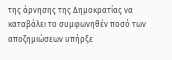της άρνησης της Δημοκρατίας να καταβάλει το συμφωνηθέν ποσό των αποζημιώσεων υπήρξε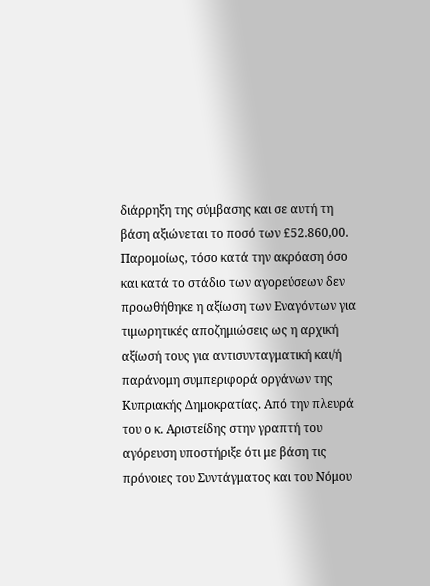διάρρηξη της σύμβασης και σε αυτή τη βάση αξιώνεται το ποσό των £52.860,00. Παρομοίως, τόσο κατά την ακρόαση όσο και κατά το στάδιο των αγορεύσεων δεν προωθήθηκε η αξίωση των Εναγόντων για τιμωρητικές αποζημιώσεις ως η αρχική αξίωσή τους για αντισυνταγματική και/ή παράνομη συμπεριφορά οργάνων της Κυπριακής Δημοκρατίας. Από την πλευρά του ο κ. Αριστείδης στην γραπτή του αγόρευση υποστήριξε ότι με βάση τις πρόνοιες του Συντάγματος και του Νόμου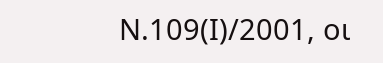Ν.109(Ι)/2001, οι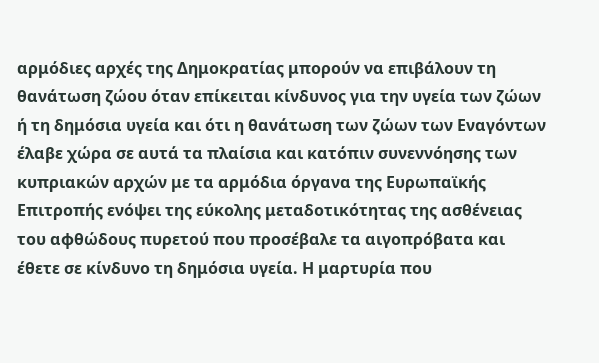αρμόδιες αρχές της Δημοκρατίας μπορούν να επιβάλουν τη θανάτωση ζώου όταν επίκειται κίνδυνος για την υγεία των ζώων ή τη δημόσια υγεία και ότι η θανάτωση των ζώων των Εναγόντων έλαβε χώρα σε αυτά τα πλαίσια και κατόπιν συνεννόησης των κυπριακών αρχών με τα αρμόδια όργανα της Ευρωπαϊκής Επιτροπής ενόψει της εύκολης μεταδοτικότητας της ασθένειας του αφθώδους πυρετού που προσέβαλε τα αιγοπρόβατα και έθετε σε κίνδυνο τη δημόσια υγεία. Η μαρτυρία που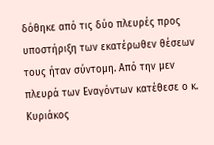δόθηκε από τις δύο πλευρές προς υποστήριξη των εκατέρωθεν θέσεων τους ήταν σύντομη. Από την μεν πλευρά των Eναγόντων κατέθεσε ο κ. Κυριάκος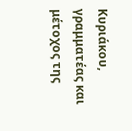Κυριάκου, γραμματέας και μέτοχος της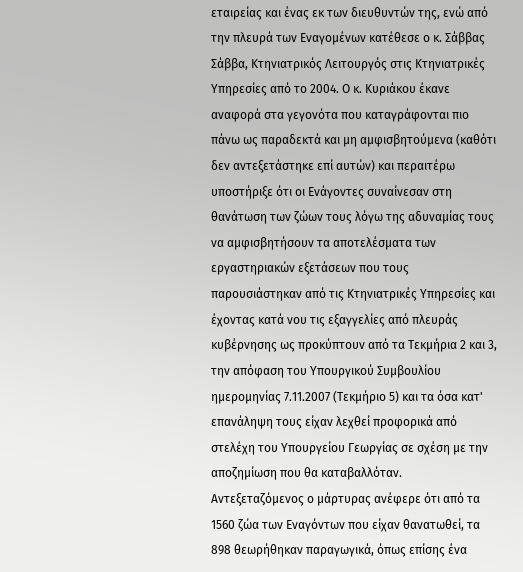εταιρείας και ένας εκ των διευθυντών της, ενώ από την πλευρά των Εναγομένων κατέθεσε ο κ. Σάββας Σάββα, Κτηνιατρικός Λειτουργός στις Κτηνιατρικές Υπηρεσίες από το 2004. Ο κ. Κυριάκου έκανε αναφορά στα γεγονότα που καταγράφονται πιο πάνω ως παραδεκτά και μη αμφισβητούμενα (καθότι δεν αντεξετάστηκε επί αυτών) και περαιτέρω υποστήριξε ότι οι Ενάγοντες συναίνεσαν στη θανάτωση των ζώων τους λόγω της αδυναμίας τους να αμφισβητήσουν τα αποτελέσματα των εργαστηριακών εξετάσεων που τους παρουσιάστηκαν από τις Κτηνιατρικές Υπηρεσίες και έχοντας κατά νου τις εξαγγελίες από πλευράς κυβέρνησης ως προκύπτουν από τα Τεκμήρια 2 και 3, την απόφαση του Υπουργικού Συμβουλίου ημερομηνίας 7.11.2007 (Τεκμήριο 5) και τα όσα κατ' επανάληψη τους είχαν λεχθεί προφορικά από στελέχη του Υπουργείου Γεωργίας σε σχέση με την αποζημίωση που θα καταβαλλόταν. Αντεξεταζόμενος ο μάρτυρας ανέφερε ότι από τα 1560 ζώα των Εναγόντων που είχαν θανατωθεί, τα 898 θεωρήθηκαν παραγωγικά, όπως επίσης ένα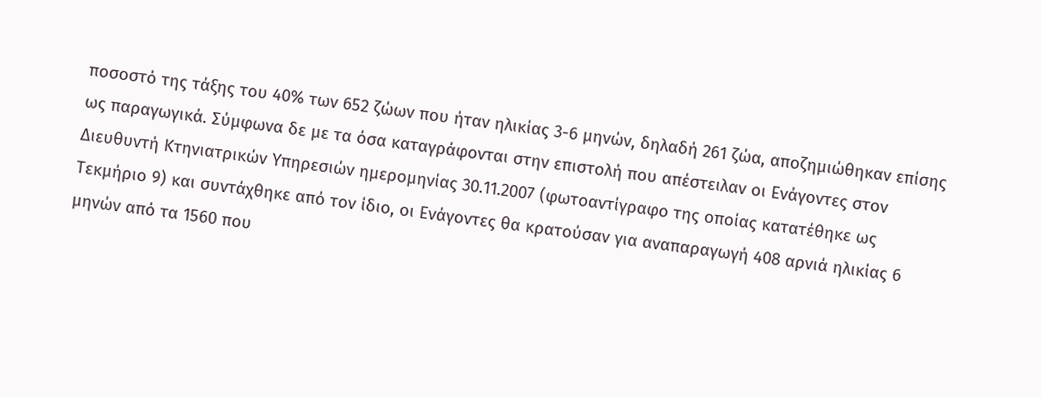ποσοστό της τάξης του 40% των 652 ζώων που ήταν ηλικίας 3-6 μηνών, δηλαδή 261 ζώα, αποζημιώθηκαν επίσης ως παραγωγικά. Σύμφωνα δε με τα όσα καταγράφονται στην επιστολή που απέστειλαν οι Ενάγοντες στον Διευθυντή Κτηνιατρικών Υπηρεσιών ημερομηνίας 30.11.2007 (φωτοαντίγραφο της οποίας κατατέθηκε ως Τεκμήριο 9) και συντάχθηκε από τον ίδιο, οι Ενάγοντες θα κρατούσαν για αναπαραγωγή 408 αρνιά ηλικίας 6 μηνών από τα 1560 που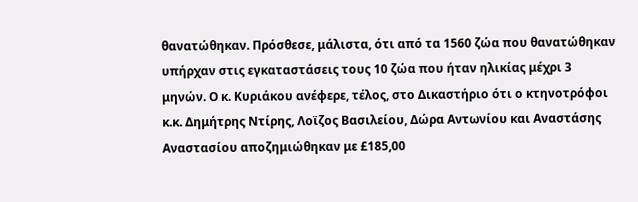θανατώθηκαν. Πρόσθεσε, μάλιστα, ότι από τα 1560 ζώα που θανατώθηκαν υπήρχαν στις εγκαταστάσεις τους 10 ζώα που ήταν ηλικίας μέχρι 3 μηνών. Ο κ. Κυριάκου ανέφερε, τέλος, στο Δικαστήριο ότι ο κτηνοτρόφοι κ.κ. Δημήτρης Ντίρης, Λοϊζος Βασιλείου, Δώρα Αντωνίου και Αναστάσης Αναστασίου αποζημιώθηκαν με £185,00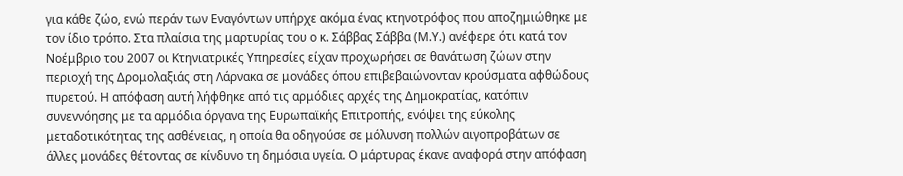για κάθε ζώο, ενώ περάν των Εναγόντων υπήρχε ακόμα ένας κτηνοτρόφος που αποζημιώθηκε με τον ίδιο τρόπο. Στα πλαίσια της μαρτυρίας του ο κ. Σάββας Σάββα (Μ.Υ.) ανέφερε ότι κατά τον Νοέμβριο του 2007 οι Κτηνιατρικές Υπηρεσίες είχαν προχωρήσει σε θανάτωση ζώων στην περιοχή της Δρομολαξιάς στη Λάρνακα σε μονάδες όπου επιβεβαιώνονταν κρούσματα αφθώδους πυρετού. Η απόφαση αυτή λήφθηκε από τις αρμόδιες αρχές της Δημοκρατίας, κατόπιν συνεννόησης με τα αρμόδια όργανα της Ευρωπαϊκής Επιτροπής, ενόψει της εύκολης μεταδοτικότητας της ασθένειας, η οποία θα οδηγούσε σε μόλυνση πολλών αιγοπροβάτων σε άλλες μονάδες θέτοντας σε κίνδυνο τη δημόσια υγεία. Ο μάρτυρας έκανε αναφορά στην απόφαση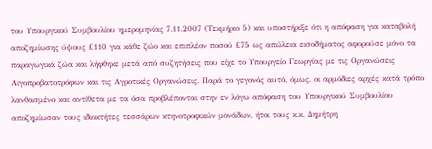του Υπουργικού Συμβουλίου ημερομηνίας 7.11.2007 (Τεκμήριο 5) και υποστήριξε ότι η απόφαση για καταβολή αποζημίωσης ύψους £110 για κάθε ζώο και επιπλέον ποσού £75 ως απώλεια εισοδήματος αφορούσε μόνο τα παραγωγικά ζώα και λήφθηκε μετά από συζητήσεις που είχε το Υπουργείο Γεωργίας με τις Οργανώσεις Αιγοπροβατοτρόφων και τις Αγροτικές Οργανώσεις. Παρά το γεγονός αυτό, όμως, οι αρμόδιες αρχές κατά τρόπο λανθασμένο και αντίθετα με τα όσα προβλέπονται στην εν λόγω απόφαση του Υπουργικού Συμβουλίου αποζημίωσαν τους ιδιοκτήτες τεσσάρων κτηνοτροφικών μονάδων, ήτοι τους κ.κ. Δημήτρη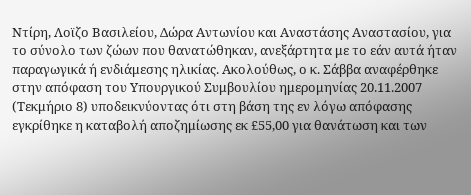Ντίρη, Λοϊζο Βασιλείου, Δώρα Αντωνίου και Αναστάσης Αναστασίου, για το σύνολο των ζώων που θανατώθηκαν, ανεξάρτητα με το εάν αυτά ήταν παραγωγικά ή ενδιάμεσης ηλικίας. Ακολούθως, ο κ. Σάββα αναφέρθηκε στην απόφαση του Υπουργικού Συμβουλίου ημερομηνίας 20.11.2007 (Τεκμήριο 8) υποδεικνύοντας ότι στη βάση της εν λόγω απόφασης εγκρίθηκε η καταβολή αποζημίωσης εκ £55,00 για θανάτωση και των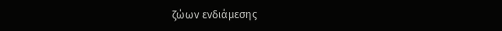ζώων ενδιάμεσης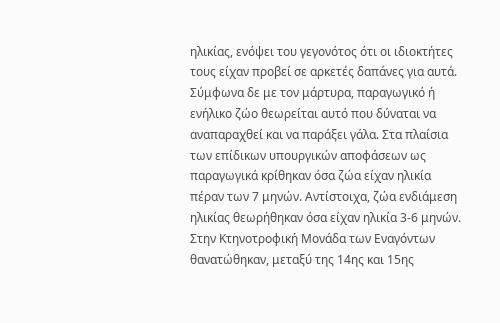ηλικίας, ενόψει του γεγονότος ότι οι ιδιοκτήτες τους είχαν προβεί σε αρκετές δαπάνες για αυτά. Σύμφωνα δε με τον μάρτυρα, παραγωγικό ή ενήλικο ζώο θεωρείται αυτό που δύναται να αναπαραχθεί και να παράξει γάλα. Στα πλαίσια των επίδικων υπουργικών αποφάσεων ως παραγωγικά κρίθηκαν όσα ζώα είχαν ηλικία πέραν των 7 μηνών. Αντίστοιχα, ζώα ενδιάμεση ηλικίας θεωρήθηκαν όσα είχαν ηλικία 3-6 μηνών. Στην Κτηνοτροφική Μονάδα των Εναγόντων θανατώθηκαν, μεταξύ της 14ης και 15ης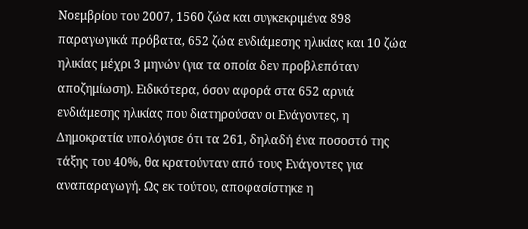Νοεμβρίου του 2007, 1560 ζώα και συγκεκριμένα 898 παραγωγικά πρόβατα, 652 ζώα ενδιάμεσης ηλικίας και 10 ζώα ηλικίας μέχρι 3 μηνών (για τα οποία δεν προβλεπόταν αποζημίωση). Ειδικότερα, όσον αφορά στα 652 αρνιά ενδιάμεσης ηλικίας που διατηρούσαν οι Ενάγοντες, η Δημοκρατία υπολόγισε ότι τα 261, δηλαδή ένα ποσοστό της τάξης του 40%, θα κρατούνταν από τους Ενάγοντες για αναπαραγωγή. Ως εκ τούτου, αποφασίστηκε η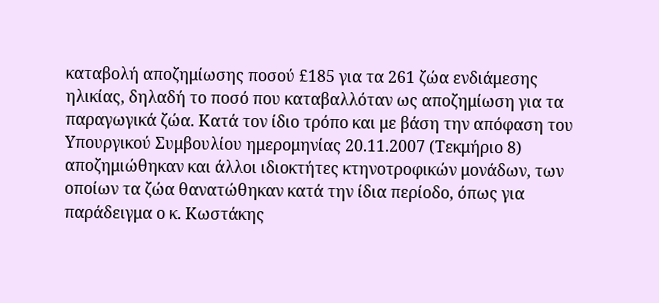καταβολή αποζημίωσης ποσού £185 για τα 261 ζώα ενδιάμεσης ηλικίας, δηλαδή το ποσό που καταβαλλόταν ως αποζημίωση για τα παραγωγικά ζώα. Κατά τον ίδιο τρόπο και με βάση την απόφαση του Υπουργικού Συμβουλίου ημερομηνίας 20.11.2007 (Τεκμήριο 8) αποζημιώθηκαν και άλλοι ιδιοκτήτες κτηνοτροφικών μονάδων, των οποίων τα ζώα θανατώθηκαν κατά την ίδια περίοδο, όπως για παράδειγμα ο κ. Κωστάκης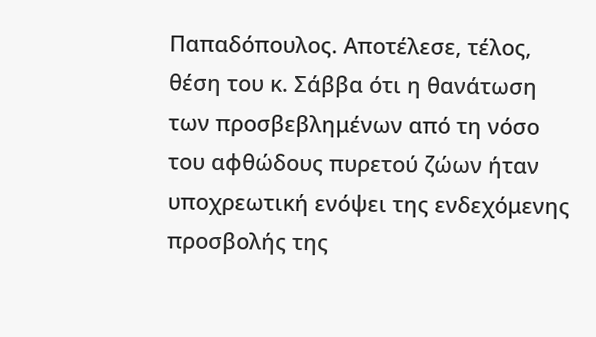Παπαδόπουλος. Αποτέλεσε, τέλος, θέση του κ. Σάββα ότι η θανάτωση των προσβεβλημένων από τη νόσο του αφθώδους πυρετού ζώων ήταν υποχρεωτική ενόψει της ενδεχόμενης προσβολής της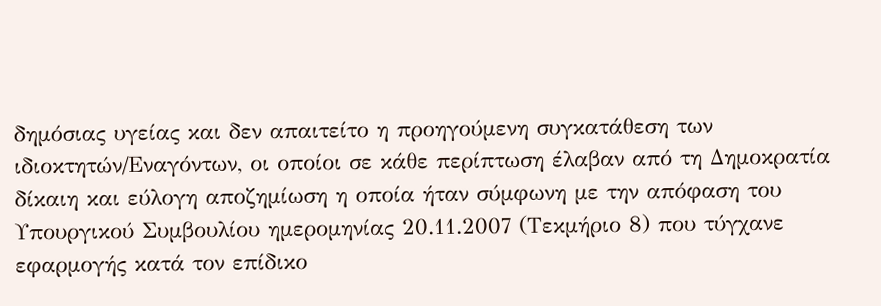δημόσιας υγείας και δεν απαιτείτο η προηγούμενη συγκατάθεση των ιδιοκτητών/Εναγόντων, οι οποίοι σε κάθε περίπτωση έλαβαν από τη Δημοκρατία δίκαιη και εύλογη αποζημίωση η οποία ήταν σύμφωνη με την απόφαση του Υπουργικού Συμβουλίου ημερομηνίας 20.11.2007 (Τεκμήριο 8) που τύγχανε εφαρμογής κατά τον επίδικο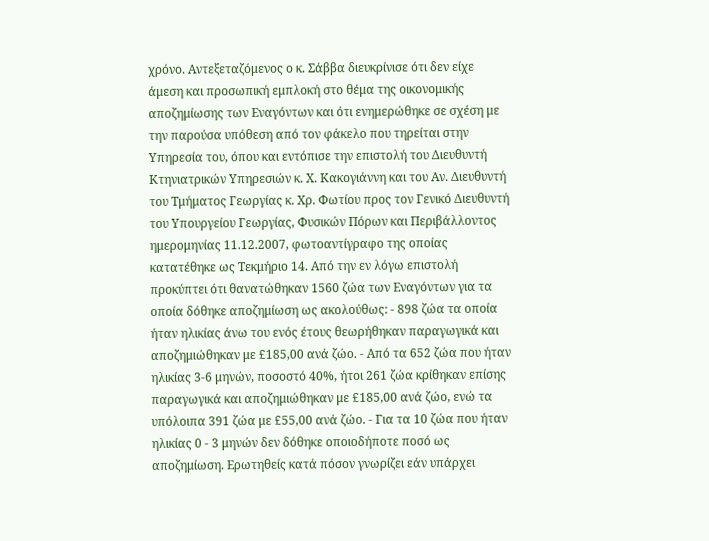χρόνο. Αντεξεταζόμενος ο κ. Σάββα διευκρίνισε ότι δεν είχε άμεση και προσωπική εμπλοκή στο θέμα της οικονομικής αποζημίωσης των Εναγόντων και ότι ενημερώθηκε σε σχέση με την παρούσα υπόθεση από τον φάκελο που τηρείται στην Υπηρεσία του, όπου και εντόπισε την επιστολή του Διευθυντή Κτηνιατρικών Υπηρεσιών κ. Χ. Κακογιάννη και του Αν. Διευθυντή του Τμήματος Γεωργίας κ. Χρ. Φωτίου προς τον Γενικό Διευθυντή του Υπουργείου Γεωργίας, Φυσικών Πόρων και Περιβάλλοντος ημερομηνίας 11.12.2007, φωτοαντίγραφο της οποίας κατατέθηκε ως Τεκμήριο 14. Από την εν λόγω επιστολή προκύπτει ότι θανατώθηκαν 1560 ζώα των Εναγόντων για τα οποία δόθηκε αποζημίωση ως ακολούθως: - 898 ζώα τα οποία ήταν ηλικίας άνω του ενός έτους θεωρήθηκαν παραγωγικά και αποζημιώθηκαν με £185,00 ανά ζώο. - Από τα 652 ζώα που ήταν ηλικίας 3-6 μηνών, ποσοστό 40%, ήτοι 261 ζώα κρίθηκαν επίσης παραγωγικά και αποζημιώθηκαν με £185,00 ανά ζώο, ενώ τα υπόλοιπα 391 ζώα με £55,00 ανά ζώο. - Για τα 10 ζώα που ήταν ηλικίας 0 - 3 μηνών δεν δόθηκε οποιοδήποτε ποσό ως αποζημίωση. Ερωτηθείς κατά πόσον γνωρίζει εάν υπάρχει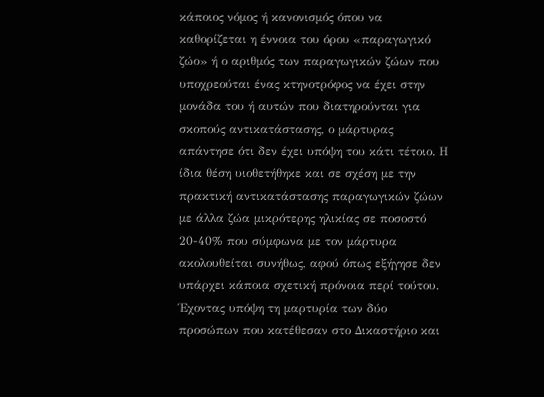κάποιος νόμος ή κανονισμός όπου να καθορίζεται η έννοια του όρου «παραγωγικό ζώο» ή ο αριθμός των παραγωγικών ζώων που υποχρεούται ένας κτηνοτρόφος να έχει στην μονάδα του ή αυτών που διατηρούνται για σκοπούς αντικατάστασης, ο μάρτυρας απάντησε ότι δεν έχει υπόψη του κάτι τέτοιο. Η ίδια θέση υιοθετήθηκε και σε σχέση με την πρακτική αντικατάστασης παραγωγικών ζώων με άλλα ζώα μικρότερης ηλικίας σε ποσοστό 20-40% που σύμφωνα με τον μάρτυρα ακολουθείται συνήθως, αφού όπως εξήγησε δεν υπάρχει κάποια σχετική πρόνοια περί τούτου. Έχοντας υπόψη τη μαρτυρία των δύο προσώπων που κατέθεσαν στο Δικαστήριο και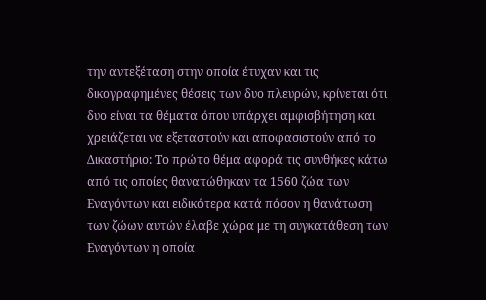την αντεξέταση στην οποία έτυχαν και τις δικογραφημένες θέσεις των δυο πλευρών, κρίνεται ότι δυο είναι τα θέματα όπου υπάρχει αμφισβήτηση και χρειάζεται να εξεταστούν και αποφασιστούν από το Δικαστήριο: Το πρώτο θέμα αφορά τις συνθήκες κάτω από τις οποίες θανατώθηκαν τα 1560 ζώα των Εναγόντων και ειδικότερα κατά πόσον η θανάτωση των ζώων αυτών έλαβε χώρα με τη συγκατάθεση των Εναγόντων η οποία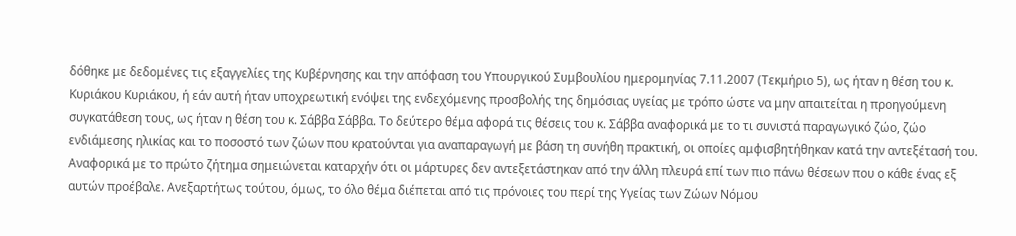δόθηκε με δεδομένες τις εξαγγελίες της Κυβέρνησης και την απόφαση του Υπουργικού Συμβουλίου ημερομηνίας 7.11.2007 (Τεκμήριο 5), ως ήταν η θέση του κ. Κυριάκου Κυριάκου, ή εάν αυτή ήταν υποχρεωτική ενόψει της ενδεχόμενης προσβολής της δημόσιας υγείας με τρόπο ώστε να μην απαιτείται η προηγούμενη συγκατάθεση τους, ως ήταν η θέση του κ. Σάββα Σάββα. Το δεύτερο θέμα αφορά τις θέσεις του κ. Σάββα αναφορικά με το τι συνιστά παραγωγικό ζώο, ζώο ενδιάμεσης ηλικίας και το ποσοστό των ζώων που κρατούνται για αναπαραγωγή με βάση τη συνήθη πρακτική, οι οποίες αμφισβητήθηκαν κατά την αντεξέτασή του. Αναφορικά με το πρώτο ζήτημα σημειώνεται καταρχήν ότι οι μάρτυρες δεν αντεξετάστηκαν από την άλλη πλευρά επί των πιο πάνω θέσεων που ο κάθε ένας εξ αυτών προέβαλε. Ανεξαρτήτως τούτου, όμως, το όλο θέμα διέπεται από τις πρόνοιες του περί της Υγείας των Ζώων Νόμου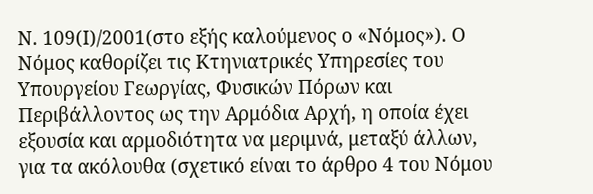Ν. 109(Ι)/2001(στο εξής καλούμενος ο «Νόμος»). Ο Νόμος καθορίζει τις Κτηνιατρικές Υπηρεσίες του Υπουργείου Γεωργίας, Φυσικών Πόρων και Περιβάλλοντος ως την Αρμόδια Αρχή, η οποία έχει εξουσία και αρμοδιότητα να μεριμνά, μεταξύ άλλων, για τα ακόλουθα (σχετικό είναι το άρθρο 4 του Νόμου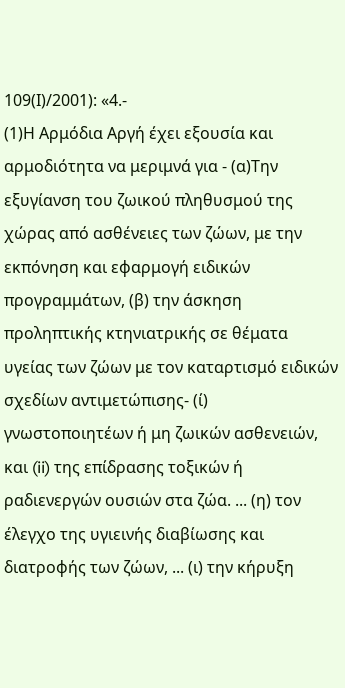109(Ι)/2001): «4.-
(1)Η Αρμόδια Αργή έχει εξουσία και αρμοδιότητα να μεριμνά για - (α)Την εξυγίανση του ζωικού πληθυσμού της χώρας από ασθένειες των ζώων, με την εκπόνηση και εφαρμογή ειδικών προγραμμάτων, (β) την άσκηση προληπτικής κτηνιατρικής σε θέματα υγείας των ζώων με τον καταρτισμό ειδικών σχεδίων αντιμετώπισης- (ί) γνωστοποιητέων ή μη ζωικών ασθενειών, και (ii) της επίδρασης τοξικών ή ραδιενεργών ουσιών στα ζώα. ... (η) τον έλεγχο της υγιεινής διαβίωσης και διατροφής των ζώων, ... (ι) την κήρυξη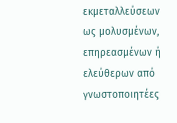εκμεταλλεύσεων ως μολυσμένων, επηρεασμένων ή ελεύθερων από γνωστοποιητέες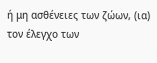ή μη ασθένειες των ζώων, (ια) τον έλεγχο των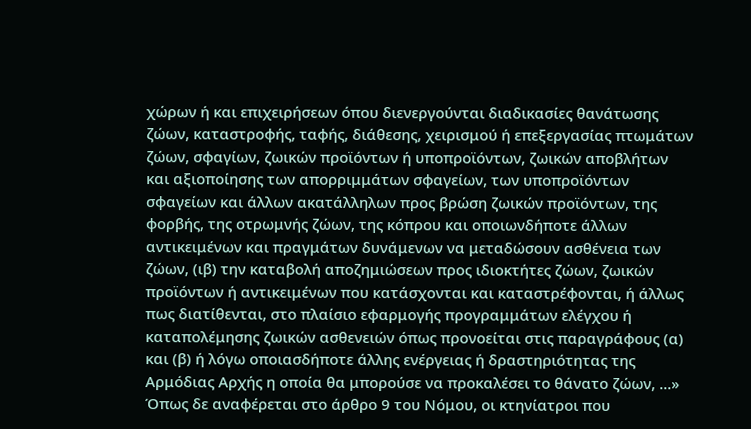χώρων ή και επιχειρήσεων όπου διενεργούνται διαδικασίες θανάτωσης ζώων, καταστροφής, ταφής, διάθεσης, χειρισμού ή επεξεργασίας πτωμάτων ζώων, σφαγίων, ζωικών προϊόντων ή υποπροϊόντων, ζωικών αποβλήτων και αξιοποίησης των απορριμμάτων σφαγείων, των υποπροϊόντων σφαγείων και άλλων ακατάλληλων προς βρώση ζωικών προϊόντων, της φορβής, της οτρωμνής ζώων, της κόπρου και οποιωνδήποτε άλλων αντικειμένων και πραγμάτων δυνάμενων να μεταδώσουν ασθένεια των ζώων, (ιβ) την καταβολή αποζημιώσεων προς ιδιοκτήτες ζώων, ζωικών προϊόντων ή αντικειμένων που κατάσχονται και καταστρέφονται, ή άλλως πως διατίθενται, στο πλαίσιο εφαρμογής προγραμμάτων ελέγχου ή καταπολέμησης ζωικών ασθενειών όπως προνοείται στις παραγράφους (α) και (β) ή λόγω οποιασδήποτε άλλης ενέργειας ή δραστηριότητας της Αρμόδιας Αρχής η οποία θα μπορούσε να προκαλέσει το θάνατο ζώων, ...» Όπως δε αναφέρεται στο άρθρο 9 του Νόμου, οι κτηνίατροι που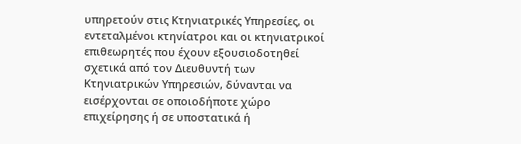υπηρετούν στις Κτηνιατρικές Υπηρεσίες, οι εντεταλμένοι κτηνίατροι και οι κτηνιατρικοί επιθεωρητές που έχουν εξουσιοδοτηθεί σχετικά από τον Διευθυντή των Κτηνιατρικών Υπηρεσιών, δύνανται να εισέρχονται σε οποιοδήποτε χώρο επιχείρησης ή σε υποστατικά ή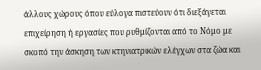άλλους χώρους όπου εύλογα πιστεύουν ότι διεξάγεται επιχείρηση ή εργασίες που ρυθμίζονται από το Νόμο με σκοπό την άσκηση των κτηνιατρικών ελέγχων στα ζώα και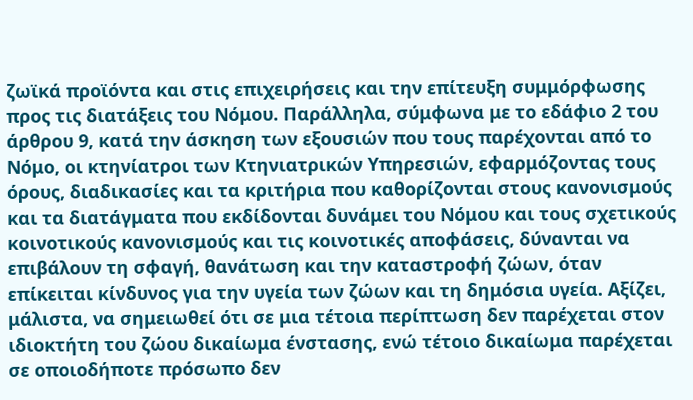ζωϊκά προϊόντα και στις επιχειρήσεις και την επίτευξη συμμόρφωσης προς τις διατάξεις του Νόμου. Παράλληλα, σύμφωνα με το εδάφιο 2 του άρθρου 9, κατά την άσκηση των εξουσιών που τους παρέχονται από το Νόμο, οι κτηνίατροι των Κτηνιατρικών Υπηρεσιών, εφαρμόζοντας τους όρους, διαδικασίες και τα κριτήρια που καθορίζονται στους κανονισμούς και τα διατάγματα που εκδίδονται δυνάμει του Νόμου και τους σχετικούς κοινοτικούς κανονισμούς και τις κοινοτικές αποφάσεις, δύνανται να επιβάλουν τη σφαγή, θανάτωση και την καταστροφή ζώων, όταν επίκειται κίνδυνος για την υγεία των ζώων και τη δημόσια υγεία. Αξίζει, μάλιστα, να σημειωθεί ότι σε μια τέτοια περίπτωση δεν παρέχεται στον ιδιοκτήτη του ζώου δικαίωμα ένστασης, ενώ τέτοιο δικαίωμα παρέχεται σε οποιοδήποτε πρόσωπο δεν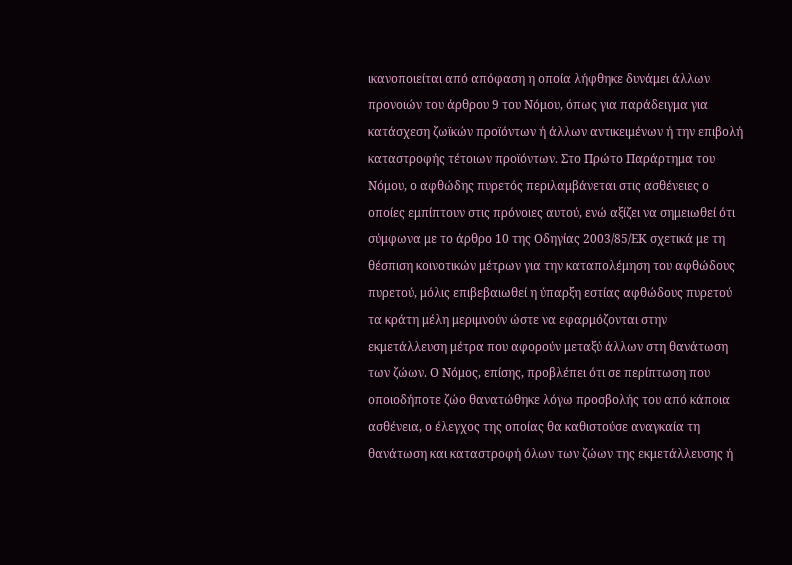ικανοποιείται από απόφαση η οποία λήφθηκε δυνάμει άλλων προνοιών του άρθρου 9 του Νόμου, όπως για παράδειγμα για κατάσχεση ζωϊκών προϊόντων ή άλλων αντικειμένων ή την επιβολή καταστροφής τέτοιων προϊόντων. Στο Πρώτο Παράρτημα του Νόμου, ο αφθώδης πυρετός περιλαμβάνεται στις ασθένειες ο οποίες εμπίπτουν στις πρόνοιες αυτού, ενώ αξίζει να σημειωθεί ότι σύμφωνα με το άρθρο 10 της Οδηγίας 2003/85/ΕΚ σχετικά με τη θέσπιση κοινοτικών μέτρων για την καταπολέμηση του αφθώδους πυρετού, μόλις επιβεβαιωθεί η ύπαρξη εστίας αφθώδους πυρετού τα κράτη μέλη μεριμνούν ώστε να εφαρμόζονται στην εκμετάλλευση μέτρα που αφορούν μεταξύ άλλων στη θανάτωση των ζώων. Ο Νόμος, επίσης, προβλέπει ότι σε περίπτωση που οποιοδήποτε ζώο θανατώθηκε λόγω προσβολής του από κάποια ασθένεια, ο έλεγχος της οποίας θα καθιστούσε αναγκαία τη θανάτωση και καταστροφή όλων των ζώων της εκμετάλλευσης ή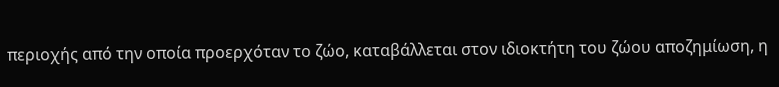περιοχής από την οποία προερχόταν το ζώο, καταβάλλεται στον ιδιοκτήτη του ζώου αποζημίωση, η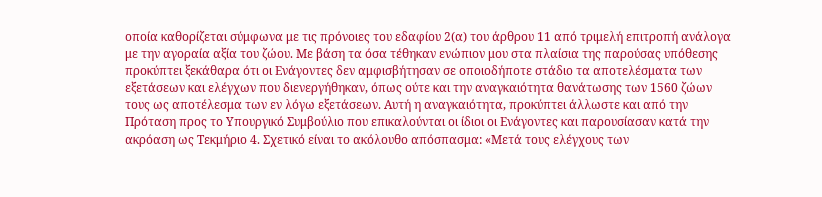οποία καθορίζεται σύμφωνα με τις πρόνοιες του εδαφίου 2(α) του άρθρου 11 από τριμελή επιτροπή ανάλογα με την αγοραία αξία του ζώου. Με βάση τα όσα τέθηκαν ενώπιον μου στα πλαίσια της παρούσας υπόθεσης προκύπτει ξεκάθαρα ότι οι Ενάγοντες δεν αμφισβήτησαν σε οποιοδήποτε στάδιο τα αποτελέσματα των εξετάσεων και ελέγχων που διενεργήθηκαν, όπως ούτε και την αναγκαιότητα θανάτωσης των 1560 ζώων τους ως αποτέλεσμα των εν λόγω εξετάσεων. Αυτή η αναγκαιότητα, προκύπτει άλλωστε και από την Πρόταση προς το Υπουργικό Συμβούλιο που επικαλούνται οι ίδιοι οι Ενάγοντες και παρουσίασαν κατά την ακρόαση ως Τεκμήριο 4. Σχετικό είναι το ακόλουθο απόσπασμα: «Μετά τους ελέγχους των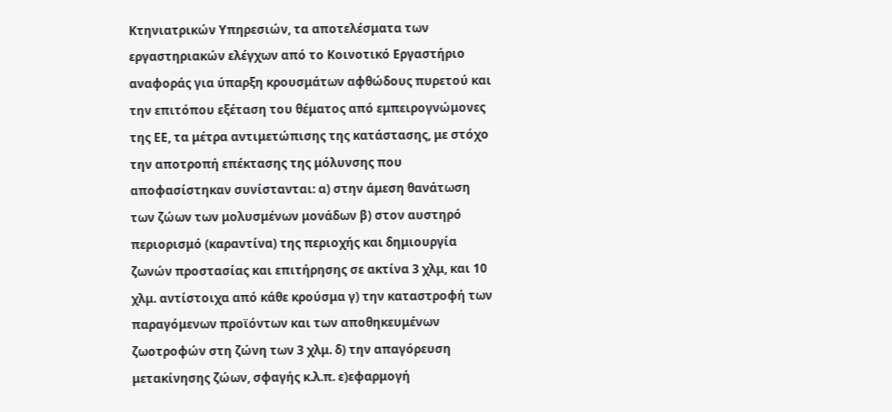Κτηνιατρικών Υπηρεσιών, τα αποτελέσματα των εργαστηριακών ελέγχων από το Κοινοτικό Εργαστήριο αναφοράς για ύπαρξη κρουσμάτων αφθώδους πυρετού και την επιτόπου εξέταση του θέματος από εμπειρογνώμονες της EE, τα μέτρα αντιμετώπισης της κατάστασης, με στόχο την αποτροπή επέκτασης της μόλυνσης που αποφασίστηκαν συνίστανται: α) στην άμεση θανάτωση των ζώων των μολυσμένων μονάδων β) στον αυστηρό περιορισμό (καραντίνα) της περιοχής και δημιουργία ζωνών προστασίας και επιτήρησης σε ακτίνα 3 χλμ, και 10 χλμ. αντίστοιχα από κάθε κρούσμα γ) την καταστροφή των παραγόμενων προϊόντων και των αποθηκευμένων ζωοτροφών στη ζώνη των 3 χλμ. δ) την απαγόρευση μετακίνησης ζώων, σφαγής κ.λ.π. ε)εφαρμογή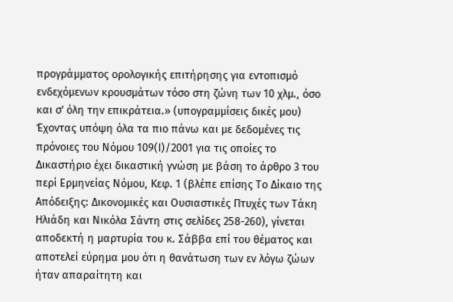προγράμματος ορολογικής επιτήρησης για εντοπισμό ενδεχόμενων κρουσμάτων τόσο στη ζώνη των 10 χλμ., όσο και σ' όλη την επικράτεια.» (υπογραμμίσεις δικές μου) Έχοντας υπόψη όλα τα πιο πάνω και με δεδομένες τις πρόνοιες του Νόμου 109(Ι)/2001 για τις οποίες το Δικαστήριο έχει δικαστική γνώση με βάση το άρθρο 3 του περί Ερμηνείας Νόμου, Κεφ. 1 (βλέπε επίσης Το Δίκαιο της Απόδειξης: Δικονομικές και Ουσιαστικές Πτυχές των Τάκη Ηλιάδη και Νικόλα Σάντη στις σελίδες 258-260), γίνεται αποδεκτή η μαρτυρία του κ. Σάββα επί του θέματος και αποτελεί εύρημα μου ότι η θανάτωση των εν λόγω ζώων ήταν απαραίτητη και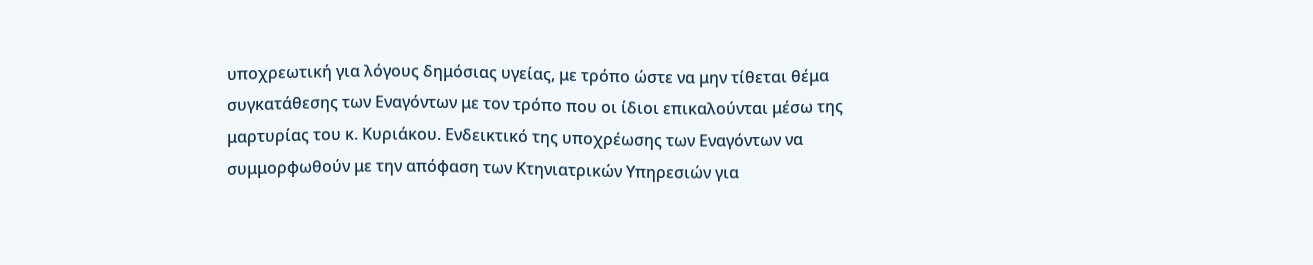υποχρεωτική για λόγους δημόσιας υγείας, με τρόπο ώστε να μην τίθεται θέμα συγκατάθεσης των Εναγόντων με τον τρόπο που οι ίδιοι επικαλούνται μέσω της μαρτυρίας του κ. Κυριάκου. Ενδεικτικό της υποχρέωσης των Εναγόντων να συμμορφωθούν με την απόφαση των Κτηνιατρικών Υπηρεσιών για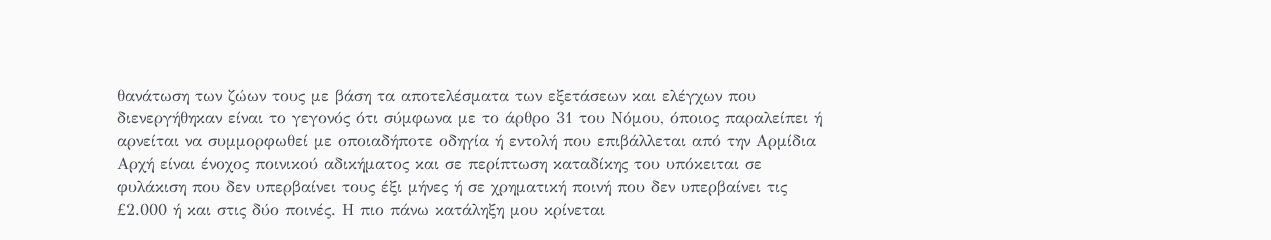θανάτωση των ζώων τους με βάση τα αποτελέσματα των εξετάσεων και ελέγχων που διενεργήθηκαν είναι το γεγονός ότι σύμφωνα με το άρθρο 31 του Νόμου, όποιος παραλείπει ή αρνείται να συμμορφωθεί με οποιαδήποτε οδηγία ή εντολή που επιβάλλεται από την Αρμίδια Αρχή είναι ένοχος ποινικού αδικήματος και σε περίπτωση καταδίκης του υπόκειται σε φυλάκιση που δεν υπερβαίνει τους έξι μήνες ή σε χρηματική ποινή που δεν υπερβαίνει τις £2.000 ή και στις δύο ποινές. Η πιο πάνω κατάληξη μου κρίνεται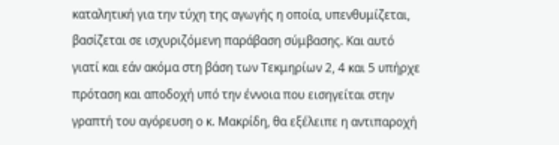καταλητική για την τύχη της αγωγής η οποία, υπενθυμίζεται, βασίζεται σε ισχυριζόμενη παράβαση σύμβασης. Και αυτό γιατί και εάν ακόμα στη βάση των Τεκμηρίων 2, 4 και 5 υπήρχε πρόταση και αποδοχή υπό την έννοια που εισηγείται στην γραπτή του αγόρευση ο κ. Μακρίδη, θα εξέλειπε η αντιπαροχή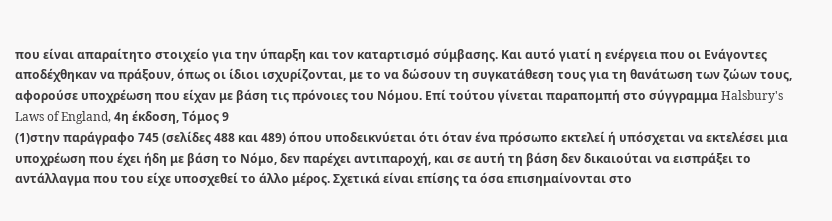που είναι απαραίτητο στοιχείο για την ύπαρξη και τον καταρτισμό σύμβασης. Και αυτό γιατί η ενέργεια που οι Ενάγοντες αποδέχθηκαν να πράξουν, όπως οι ίδιοι ισχυρίζονται, με το να δώσουν τη συγκατάθεση τους για τη θανάτωση των ζώων τους, αφορούσε υποχρέωση που είχαν με βάση τις πρόνοιες του Νόμου. Επί τούτου γίνεται παραπομπή στο σύγγραμμα Halsbury's Laws of England, 4η έκδοση, Τόμος 9
(1)στην παράγραφο 745 (σελίδες 488 και 489) όπου υποδεικνύεται ότι όταν ένα πρόσωπο εκτελεί ή υπόσχεται να εκτελέσει μια υποχρέωση που έχει ήδη με βάση το Νόμο, δεν παρέχει αντιπαροχή, και σε αυτή τη βάση δεν δικαιούται να εισπράξει το αντάλλαγμα που του είχε υποσχεθεί το άλλο μέρος. Σχετικά είναι επίσης τα όσα επισημαίνονται στο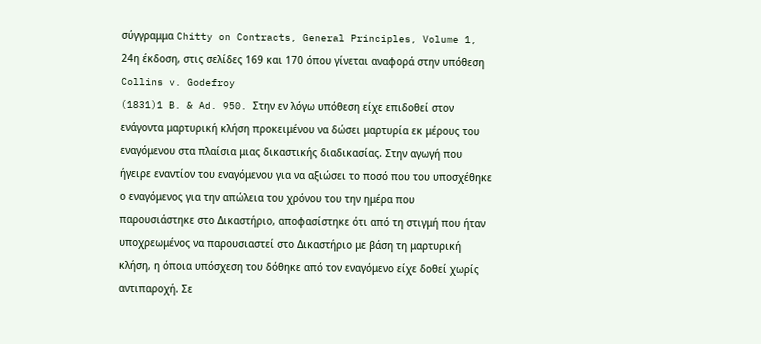σύγγραμμα Chitty on Contracts, General Principles, Volume 1, 24η έκδοση, στις σελίδες 169 και 170 όπου γίνεται αναφορά στην υπόθεση Collins v. Godefroy
(1831)1 B. & Ad. 950. Στην εν λόγω υπόθεση είχε επιδοθεί στον ενάγοντα μαρτυρική κλήση προκειμένου να δώσει μαρτυρία εκ μέρους του εναγόμενου στα πλαίσια μιας δικαστικής διαδικασίας. Στην αγωγή που ήγειρε εναντίον του εναγόμενου για να αξιώσει το ποσό που του υποσχέθηκε ο εναγόμενος για την απώλεια του χρόνου του την ημέρα που παρουσιάστηκε στο Δικαστήριο, αποφασίστηκε ότι από τη στιγμή που ήταν υποχρεωμένος να παρουσιαστεί στο Δικαστήριο με βάση τη μαρτυρική κλήση, η όποια υπόσχεση του δόθηκε από τον εναγόμενο είχε δοθεί χωρίς αντιπαροχή. Σε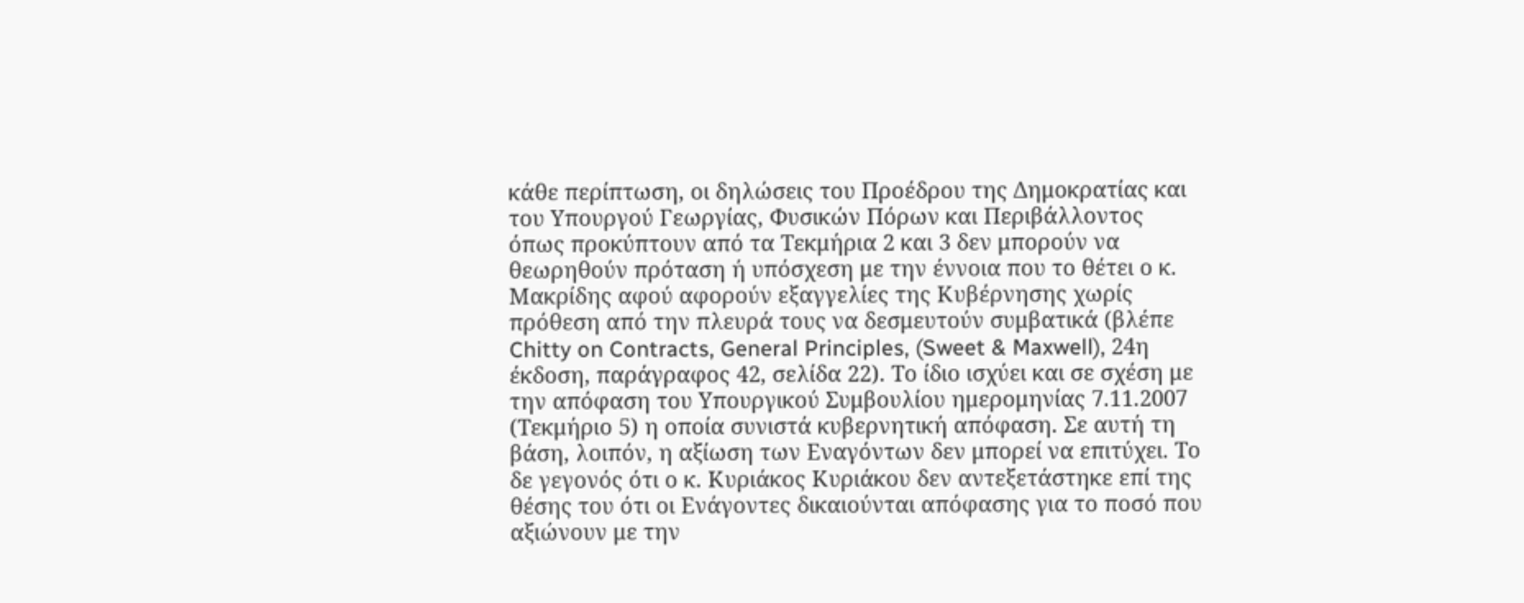κάθε περίπτωση, οι δηλώσεις του Προέδρου της Δημοκρατίας και του Υπουργού Γεωργίας, Φυσικών Πόρων και Περιβάλλοντος όπως προκύπτουν από τα Τεκμήρια 2 και 3 δεν μπορούν να θεωρηθούν πρόταση ή υπόσχεση με την έννοια που το θέτει ο κ. Μακρίδης αφού αφορούν εξαγγελίες της Κυβέρνησης χωρίς πρόθεση από την πλευρά τους να δεσμευτούν συμβατικά (βλέπε Chitty on Contracts, General Principles, (Sweet & Maxwell), 24η έκδοση, παράγραφος 42, σελίδα 22). Το ίδιο ισχύει και σε σχέση με την απόφαση του Υπουργικού Συμβουλίου ημερομηνίας 7.11.2007 (Τεκμήριο 5) η οποία συνιστά κυβερνητική απόφαση. Σε αυτή τη βάση, λοιπόν, η αξίωση των Εναγόντων δεν μπορεί να επιτύχει. Το δε γεγονός ότι ο κ. Κυριάκος Κυριάκου δεν αντεξετάστηκε επί της θέσης του ότι οι Ενάγοντες δικαιούνται απόφασης για το ποσό που αξιώνουν με την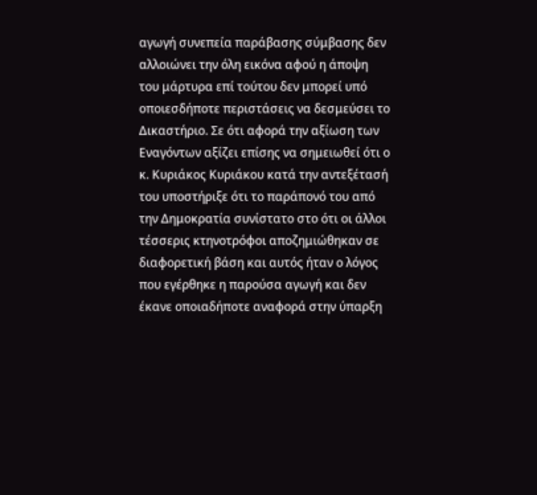αγωγή συνεπεία παράβασης σύμβασης δεν αλλοιώνει την όλη εικόνα αφού η άποψη του μάρτυρα επί τούτου δεν μπορεί υπό οποιεσδήποτε περιστάσεις να δεσμεύσει το Δικαστήριο. Σε ότι αφορά την αξίωση των Εναγόντων αξίζει επίσης να σημειωθεί ότι ο κ. Κυριάκος Κυριάκου κατά την αντεξέτασή του υποστήριξε ότι το παράπονό του από την Δημοκρατία συνίστατο στο ότι οι άλλοι τέσσερις κτηνοτρόφοι αποζημιώθηκαν σε διαφορετική βάση και αυτός ήταν ο λόγος που εγέρθηκε η παρούσα αγωγή και δεν έκανε οποιαδήποτε αναφορά στην ύπαρξη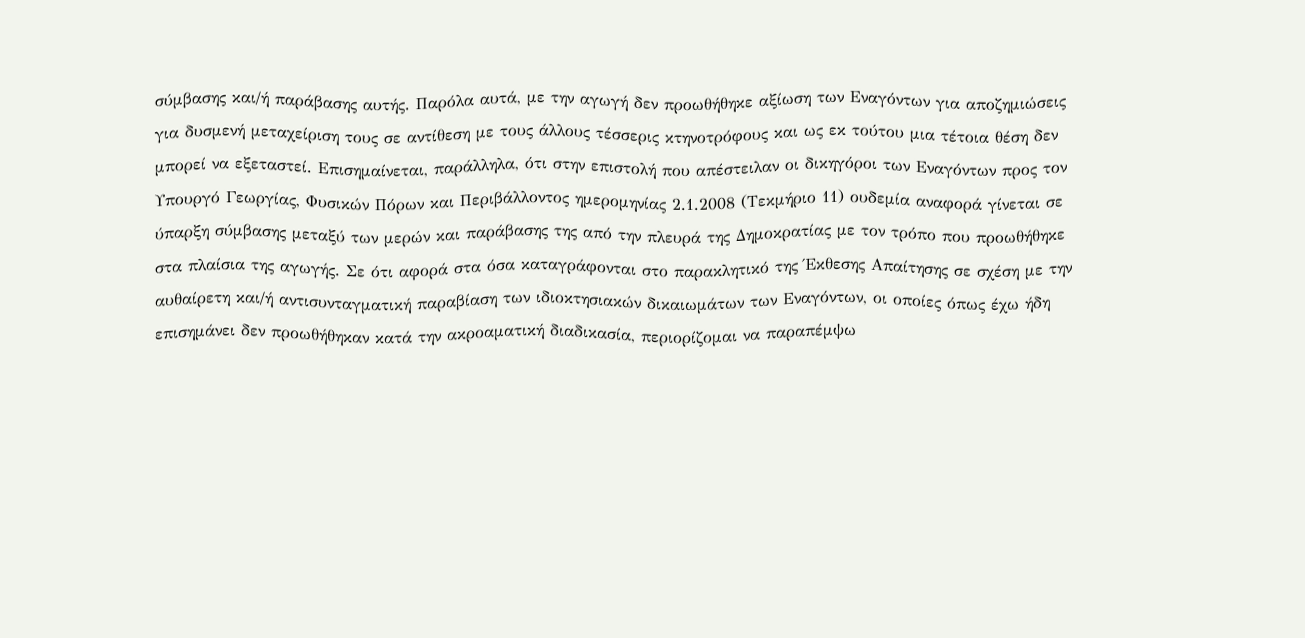σύμβασης και/ή παράβασης αυτής. Παρόλα αυτά, με την αγωγή δεν προωθήθηκε αξίωση των Εναγόντων για αποζημιώσεις για δυσμενή μεταχείριση τους σε αντίθεση με τους άλλους τέσσερις κτηνοτρόφους και ως εκ τούτου μια τέτοια θέση δεν μπορεί να εξεταστεί. Επισημαίνεται, παράλληλα, ότι στην επιστολή που απέστειλαν οι δικηγόροι των Εναγόντων προς τον Υπουργό Γεωργίας, Φυσικών Πόρων και Περιβάλλοντος ημερομηνίας 2.1.2008 (Τεκμήριο 11) ουδεμία αναφορά γίνεται σε ύπαρξη σύμβασης μεταξύ των μερών και παράβασης της από την πλευρά της Δημοκρατίας με τον τρόπο που προωθήθηκε στα πλαίσια της αγωγής. Σε ότι αφορά στα όσα καταγράφονται στο παρακλητικό της Έκθεσης Απαίτησης σε σχέση με την αυθαίρετη και/ή αντισυνταγματική παραβίαση των ιδιοκτησιακών δικαιωμάτων των Εναγόντων, οι οποίες όπως έχω ήδη επισημάνει δεν προωθήθηκαν κατά την ακροαματική διαδικασία, περιορίζομαι να παραπέμψω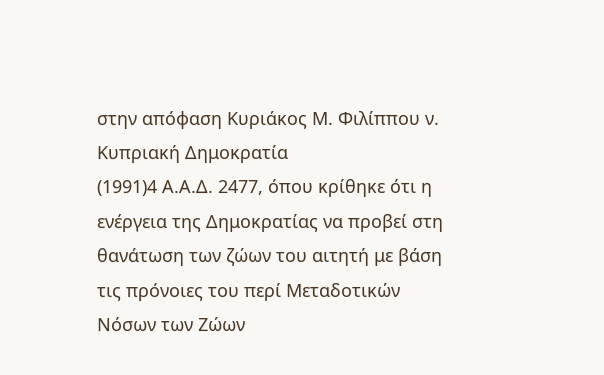στην απόφαση Κυριάκος Μ. Φιλίππου ν. Κυπριακή Δημοκρατία
(1991)4 Α.Α.Δ. 2477, όπου κρίθηκε ότι η ενέργεια της Δημοκρατίας να προβεί στη θανάτωση των ζώων του αιτητή με βάση τις πρόνοιες του περί Μεταδοτικών Νόσων των Ζώων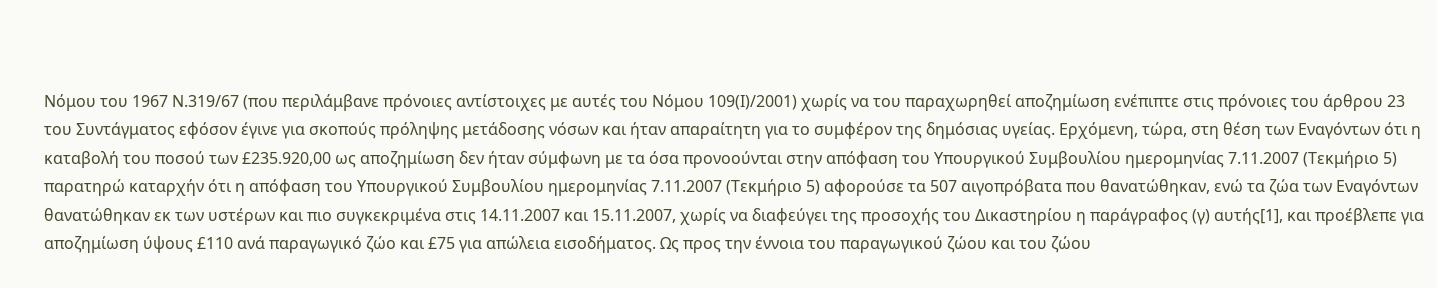Νόμου του 1967 Ν.319/67 (που περιλάμβανε πρόνοιες αντίστοιχες με αυτές του Νόμου 109(Ι)/2001) χωρίς να του παραχωρηθεί αποζημίωση ενέπιπτε στις πρόνοιες του άρθρου 23 του Συντάγματος εφόσον έγινε για σκοπούς πρόληψης μετάδοσης νόσων και ήταν απαραίτητη για το συμφέρον της δημόσιας υγείας. Ερχόμενη, τώρα, στη θέση των Εναγόντων ότι η καταβολή του ποσού των £235.920,00 ως αποζημίωση δεν ήταν σύμφωνη με τα όσα προνοούνται στην απόφαση του Υπουργικού Συμβουλίου ημερομηνίας 7.11.2007 (Τεκμήριο 5) παρατηρώ καταρχήν ότι η απόφαση του Υπουργικού Συμβουλίου ημερομηνίας 7.11.2007 (Τεκμήριο 5) αφορούσε τα 507 αιγοπρόβατα που θανατώθηκαν, ενώ τα ζώα των Εναγόντων θανατώθηκαν εκ των υστέρων και πιο συγκεκριμένα στις 14.11.2007 και 15.11.2007, χωρίς να διαφεύγει της προσοχής του Δικαστηρίου η παράγραφος (γ) αυτής[1], και προέβλεπε για αποζημίωση ύψους £110 ανά παραγωγικό ζώο και £75 για απώλεια εισοδήματος. Ως προς την έννοια του παραγωγικού ζώου και του ζώου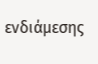ενδιάμεσης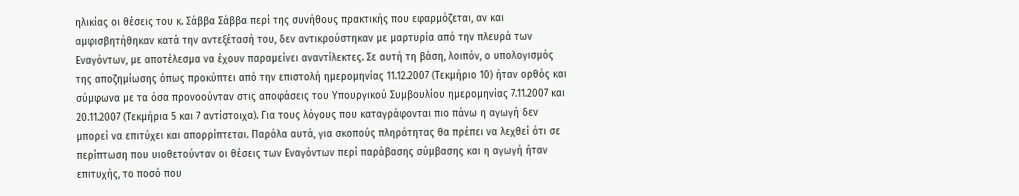ηλικίας οι θέσεις του κ. Σάββα Σάββα περί της συνήθους πρακτικής που εφαρμόζεται, αν και αμφισβητήθηκαν κατά την αντεξέτασή του, δεν αντικρούστηκαν με μαρτυρία από την πλευρά των Εναγόντων, με αποτέλεσμα να έχουν παραμείνει αναντίλεκτες. Σε αυτή τη βάση, λοιπόν, ο υπολογισμός της αποζημίωσης όπως προκύπτει από την επιστολή ημερομηνίας 11.12.2007 (Τεκμήριο 10) ήταν ορθός και σύμφωνα με τα όσα προνοούνταν στις αποφάσεις του Υπουργικού Συμβουλίου ημερομηνίας 7.11.2007 και 20.11.2007 (Τεκμήρια 5 και 7 αντίστοιχα). Για τους λόγους που καταγράφονται πιο πάνω η αγωγή δεν μπορεί να επιτύχει και απορρίπτεται. Παρόλα αυτά, για σκοπούς πληρότητας θα πρέπει να λεχθεί ότι σε περίπτωση που υιοθετούνταν οι θέσεις των Εναγόντων περί παράβασης σύμβασης και η αγωγή ήταν επιτυχής, το ποσό που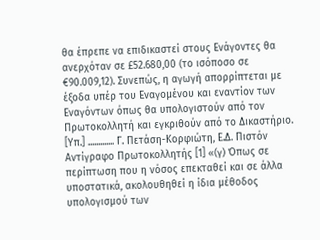θα έπρεπε να επιδικαστεί στους Ενάγοντες θα ανερχόταν σε £52.680,00 (το ισόποσο σε €90.009,12). Συνεπώς, η αγωγή απορρίπτεται με έξοδα υπέρ του Εναγομένου και εναντίον των Εναγόντων όπως θα υπολογιστούν από τον Πρωτοκολλητή και εγκριθούν από το Δικαστήριο. [Υπ.] ............. Γ. Πετάση-Κορφιώτη, Ε.Δ. Πιστόν Αντίγραφο Πρωτοκολλητής [1] «(γ) Όπως σε περίπτωση που η νόσος επεκταθεί και σε άλλα υποστατικά, ακολουθηθεί η ίδια μέθοδος υπολογισμού των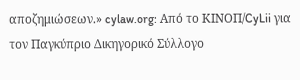αποζημιώσεων.» cylaw.org: Από το ΚΙΝOΠ/CyLii για τον Παγκύπριο Δικηγορικό Σύλλογο